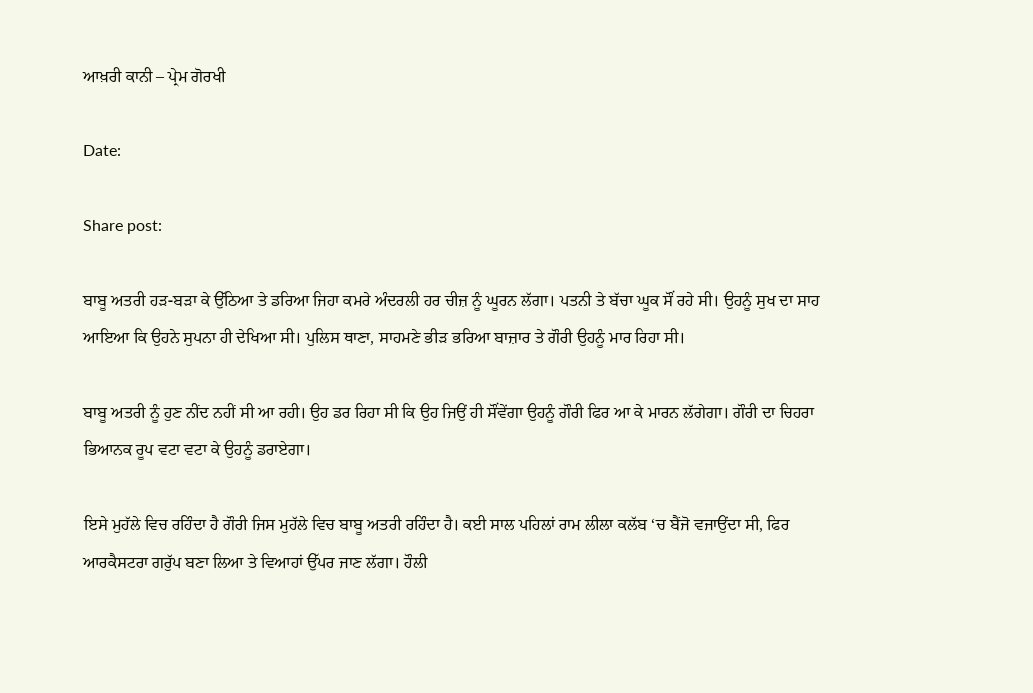ਆਖ਼ਰੀ ਕਾਨੀ – ਪ੍ਰੇਮ ਗੋਰਖੀ

Date:

Share post:

ਬਾਬੂ ਅਤਰੀ ਹੜ-ਬੜਾ ਕੇ ਉੱਠਿਆ ਤੇ ਡਰਿਆ ਜਿਹਾ ਕਮਰੇ ਅੰਦਰਲੀ ਹਰ ਚੀਜ਼ ਨੂੰ ਘੂਰਨ ਲੱਗਾ। ਪਤਨੀ ਤੇ ਬੱਚਾ ਘੂਕ ਸੌਂ ਰਹੇ ਸੀ। ਉਹਨੂੰ ਸੁਖ ਦਾ ਸਾਹ ਆਇਆ ਕਿ ਉਹਨੇ ਸੁਪਨਾ ਹੀ ਦੇਖਿਆ ਸੀ। ਪੁਲਿਸ ਥਾਣਾ, ਸਾਹਮਣੇ ਭੀੜ ਭਰਿਆ ਬਾਜ਼ਾਰ ਤੇ ਗੌਰੀ ਉਹਨੂੰ ਮਾਰ ਰਿਹਾ ਸੀ।

ਬਾਬੂ ਅਤਰੀ ਨੂੰ ਹੁਣ ਨੀਂਦ ਨਹੀਂ ਸੀ ਆ ਰਹੀ। ਉਹ ਡਰ ਰਿਹਾ ਸੀ ਕਿ ਉਹ ਜਿਉਂ ਹੀ ਸੌਂਵੇਂਗਾ ਉਹਨੂੰ ਗੌਰੀ ਫਿਰ ਆ ਕੇ ਮਾਰਨ ਲੱਗੇਗਾ। ਗੌਰੀ ਦਾ ਚਿਹਰਾ ਭਿਆਨਕ ਰੂਪ ਵਟਾ ਵਟਾ ਕੇ ਉਹਨੂੰ ਡਰਾਏਗਾ।

ਇਸੇ ਮੁਹੱਲੇ ਵਿਚ ਰਹਿੰਦਾ ਹੈ ਗੌਰੀ ਜਿਸ ਮੁਹੱਲੇ ਵਿਚ ਬਾਬੂ ਅਤਰੀ ਰਹਿੰਦਾ ਹੈ। ਕਈ ਸਾਲ ਪਹਿਲਾਂ ਰਾਮ ਲੀਲਾ ਕਲੱਬ ‘ਚ ਬੈਂਜੋ ਵਜਾਉਂਦਾ ਸੀ, ਫਿਰ ਆਰਕੈਸਟਰਾ ਗਰੁੱਪ ਬਣਾ ਲਿਆ ਤੇ ਵਿਆਹਾਂ ਉੱਪਰ ਜਾਣ ਲੱਗਾ। ਹੌਲੀ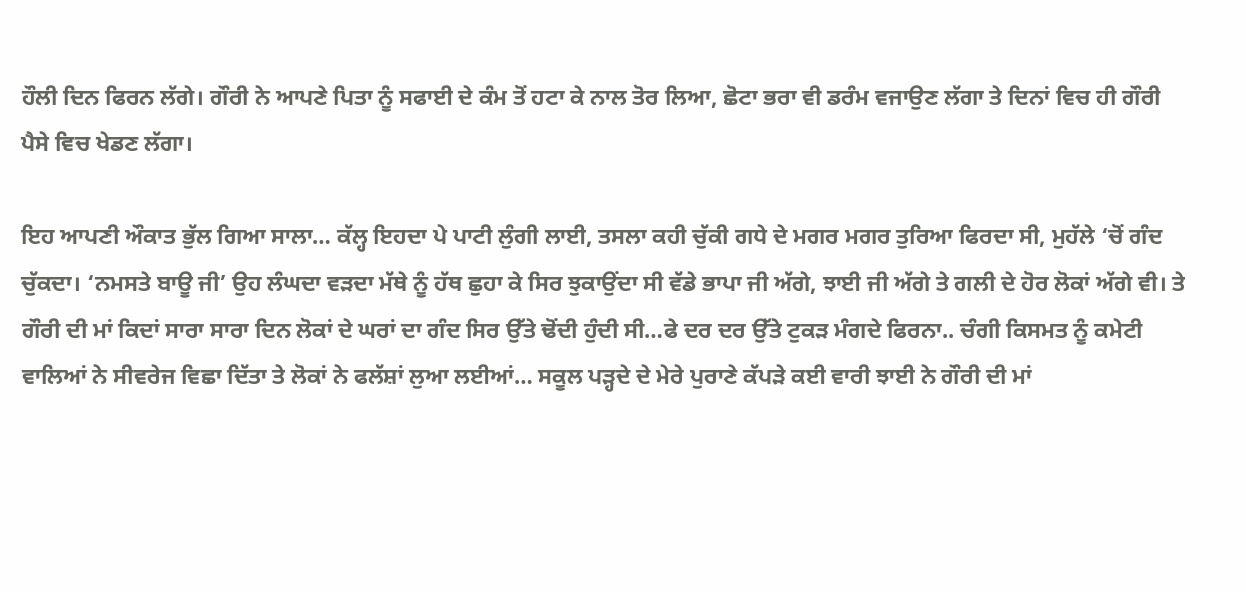ਹੌਲੀ ਦਿਨ ਫਿਰਨ ਲੱਗੇ। ਗੌਰੀ ਨੇ ਆਪਣੇ ਪਿਤਾ ਨੂੰ ਸਫਾਈ ਦੇ ਕੰਮ ਤੋਂ ਹਟਾ ਕੇ ਨਾਲ ਤੋਰ ਲਿਆ, ਛੋਟਾ ਭਰਾ ਵੀ ਡਰੰਮ ਵਜਾਉਣ ਲੱਗਾ ਤੇ ਦਿਨਾਂ ਵਿਚ ਹੀ ਗੌਰੀ ਪੈਸੇ ਵਿਚ ਖੇਡਣ ਲੱਗਾ।

ਇਹ ਆਪਣੀ ਔਕਾਤ ਭੁੱਲ ਗਿਆ ਸਾਲਾ… ਕੱਲ੍ਹ ਇਹਦਾ ਪੇ ਪਾਟੀ ਲੁੰਗੀ ਲਾਈ, ਤਸਲਾ ਕਹੀ ਚੁੱਕੀ ਗਧੇ ਦੇ ਮਗਰ ਮਗਰ ਤੁਰਿਆ ਫਿਰਦਾ ਸੀ, ਮੁਹੱਲੇ ‘ਚੋਂ ਗੰਦ ਚੁੱਕਦਾ। ‘ਨਮਸਤੇ ਬਾਊ ਜੀ’ ਉਹ ਲੰਘਦਾ ਵੜਦਾ ਮੱਥੇ ਨੂੰ ਹੱਥ ਛੁਹਾ ਕੇ ਸਿਰ ਝੁਕਾਉਂਦਾ ਸੀ ਵੱਡੇ ਭਾਪਾ ਜੀ ਅੱਗੇ, ਝਾਈ ਜੀ ਅੱਗੇ ਤੇ ਗਲੀ ਦੇ ਹੋਰ ਲੋਕਾਂ ਅੱਗੇ ਵੀ। ਤੇ ਗੌਰੀ ਦੀ ਮਾਂ ਕਿਦਾਂ ਸਾਰਾ ਸਾਰਾ ਦਿਨ ਲੋਕਾਂ ਦੇ ਘਰਾਂ ਦਾ ਗੰਦ ਸਿਰ ਉੱਤੇ ਢੋਂਦੀ ਹੁੰਦੀ ਸੀ…ਫੇ ਦਰ ਦਰ ਉੱਤੇ ਟੁਕੜ ਮੰਗਦੇ ਫਿਰਨਾ.. ਚੰਗੀ ਕਿਸਮਤ ਨੂੰ ਕਮੇਟੀ ਵਾਲਿਆਂ ਨੇ ਸੀਵਰੇਜ ਵਿਛਾ ਦਿੱਤਾ ਤੇ ਲੋਕਾਂ ਨੇ ਫਲੱਸ਼ਾਂ ਲੁਆ ਲਈਆਂ… ਸਕੂਲ ਪੜ੍ਹਦੇ ਦੇ ਮੇਰੇ ਪੁਰਾਣੇ ਕੱਪੜੇ ਕਈ ਵਾਰੀ ਝਾਈ ਨੇ ਗੌਰੀ ਦੀ ਮਾਂ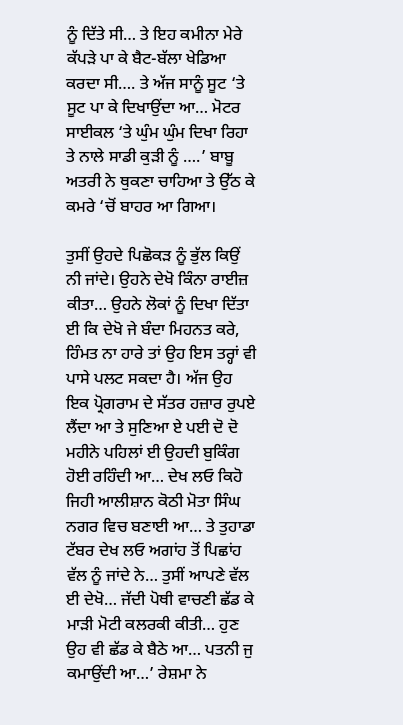ਨੂੰ ਦਿੱਤੇ ਸੀ… ਤੇ ਇਹ ਕਮੀਨਾ ਮੇਰੇ ਕੱਪੜੇ ਪਾ ਕੇ ਬੈਟ-ਬੱਲਾ ਖੇਡਿਆ ਕਰਦਾ ਸੀ…. ਤੇ ਅੱਜ ਸਾਨੂੰ ਸੂਟ ‘ਤੇ ਸੂਟ ਪਾ ਕੇ ਦਿਖਾਉਂਦਾ ਆ… ਮੋਟਰ ਸਾਈਕਲ ‘ਤੇ ਘੁੰਮ ਘੁੰਮ ਦਿਖਾ ਰਿਹਾ ਤੇ ਨਾਲੇ ਸਾਡੀ ਕੁੜੀ ਨੂੰ ….’ ਬਾਬੂ ਅਤਰੀ ਨੇ ਥੁਕਣਾ ਚਾਹਿਆ ਤੇ ਉੱਠ ਕੇ ਕਮਰੇ ‘ਚੋਂ ਬਾਹਰ ਆ ਗਿਆ।

ਤੁਸੀਂ ਉਹਦੇ ਪਿਛੋਕੜ ਨੂੰ ਭੁੱਲ ਕਿਉਂ ਨੀ ਜਾਂਦੇ। ਉਹਨੇ ਦੇਖੋ ਕਿੰਨਾ ਰਾਈਜ਼ ਕੀਤਾ… ਉਹਨੇ ਲੋਕਾਂ ਨੂੰ ਦਿਖਾ ਦਿੱਤਾ ਈ ਕਿ ਦੇਖੋ ਜੇ ਬੰਦਾ ਮਿਹਨਤ ਕਰੇ, ਹਿੰਮਤ ਨਾ ਹਾਰੇ ਤਾਂ ਉਹ ਇਸ ਤਰ੍ਹਾਂ ਵੀ ਪਾਸੇ ਪਲਟ ਸਕਦਾ ਹੈ। ਅੱਜ ਉਹ ਇਕ ਪ੍ਰੋਗਰਾਮ ਦੇ ਸੱਤਰ ਹਜ਼ਾਰ ਰੁਪਏ ਲੈਂਦਾ ਆ ਤੇ ਸੁਣਿਆ ਏ ਪਈ ਦੋ ਦੋ ਮਹੀਨੇ ਪਹਿਲਾਂ ਈ ਉਹਦੀ ਬੁਕਿੰਗ ਹੋਈ ਰਹਿੰਦੀ ਆ… ਦੇਖ ਲਓ ਕਿਹੋ ਜਿਹੀ ਆਲੀਸ਼ਾਨ ਕੋਠੀ ਮੋਤਾ ਸਿੰਘ ਨਗਰ ਵਿਚ ਬਣਾਈ ਆ… ਤੇ ਤੁਹਾਡਾ ਟੱਬਰ ਦੇਖ ਲਓ ਅਗਾਂਹ ਤੋਂ ਪਿਛਾਂਹ ਵੱਲ ਨੂੰ ਜਾਂਦੇ ਨੇ… ਤੁਸੀਂ ਆਪਣੇ ਵੱਲ ਈ ਦੇਖੋ… ਜੱਦੀ ਪੋਥੀ ਵਾਚਣੀ ਛੱਡ ਕੇ ਮਾੜੀ ਮੋਟੀ ਕਲਰਕੀ ਕੀਤੀ… ਹੁਣ ਉਹ ਵੀ ਛੱਡ ਕੇ ਬੈਠੇ ਆ… ਪਤਨੀ ਜੁ ਕਮਾਉਂਦੀ ਆ…’ ਰੇਸ਼ਮਾ ਨੇ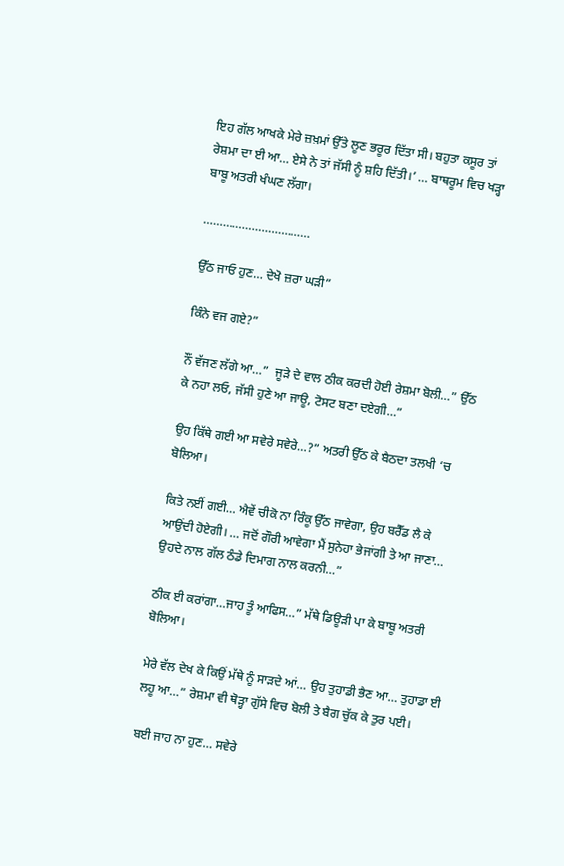ਇਹ ਗੱਲ ਆਖਕੇ ਮੇਰੇ ਜ਼ਖ਼ਮਾਂ ਉੱਤੇ ਲੂਣ ਭਰੂਰ ਦਿੱਤਾ ਸੀ। ਬਹੁਤਾ ਕਸੂਰ ਤਾਂ ਰੇਸ਼ਮਾ ਦਾ ਈ ਆ… ਏਸੇ ਨੇ ਤਾਂ ਜੱਸੀ ਨੂੰ ਸ਼ਹਿ ਦਿੱਤੀ।’ … ਬਾਥਰੂਮ ਵਿਚ ਖੜ੍ਹਾ ਬਾਬੂ ਅਤਰੀ ਖੰਘਣ ਲੱਗਾ।

……………………………

ਉੱਠ ਜਾਓ ਹੁਣ… ਦੇਖੋ ਜ਼ਰਾ ਘੜੀ”

ਕਿੰਨੇ ਵਜ ਗਏ?”

ਨੌਂ ਵੱਜਣ ਲੱਗੇ ਆ…”  ਜੂੜੇ ਦੇ ਵਾਲ ਠੀਕ ਕਰਦੀ ਹੋਈ ਰੇਸ਼ਮਾ ਬੋਲੀ…” ਉੱਠ ਕੇ ਨਹਾ ਲਓ, ਜੱਸੀ ਹੁਣੇ ਆ ਜਾਊ, ਟੋਸਟ ਬਣਾ ਦਏਗੀ…”

ਉਹ ਕਿੱਥੇ ਗਈ ਆ ਸਵੇਰੇ ਸਵੇਰੇ…?” ਅਤਰੀ ਉੱਠ ਕੇ ਬੈਠਦਾ ਤਲਖੀ ‘ਚ ਬੋਲਿਆ।

ਕਿਤੇ ਨਈਂ ਗਈ… ਐਵੇਂ ਚੀਕੋ ਨਾ ਰਿੰਕੂ ਉੱਠ ਜਾਵੇਗਾ, ਉਹ ਬਰੈੱਡ ਲੈ ਕੇ ਆਉਂਦੀ ਹੋਏਗੀ। … ਜਦੋਂ ਗੌਰੀ ਆਵੇਗਾ ਮੈਂ ਸੁਨੇਹਾ ਭੇਜਾਂਗੀ ਤੇ ਆ ਜਾਣਾ… ਉਹਦੇ ਨਾਲ ਗੱਲ ਠੰਡੇ ਦਿਮਾਗ ਨਾਲ ਕਰਨੀ…”

ਠੀਕ ਈ ਕਰਾਂਗਾ…ਜਾਹ ਤੂੰ ਆਫਿਸ…” ਮੱਥੇ ਡਿਊੜੀ ਪਾ ਕੇ ਬਾਬੂ ਅਤਰੀ ਬੋਲਿਆ।

ਮੇਰੇ ਵੱਲ ਦੇਖ ਕੇ ਕਿਉਂ ਮੱਥੇ ਨੂੰ ਸਾੜਦੇ ਆਂ… ਉਹ ਤੁਹਾਡੀ ਭੈਣ ਆ… ਤੁਹਾਡਾ ਈ ਲਹੂ ਆ…” ਰੇਸ਼ਮਾ ਵੀ ਥੋੜ੍ਹਾ ਗੁੱਸੇ ਵਿਚ ਬੋਲੀ ਤੇ ਬੈਗ ਚੁੱਕ ਕੇ ਤੁਰ ਪਈ।

ਬਈ ਜਾਹ ਨਾ ਹੁਣ… ਸਵੇਰੇ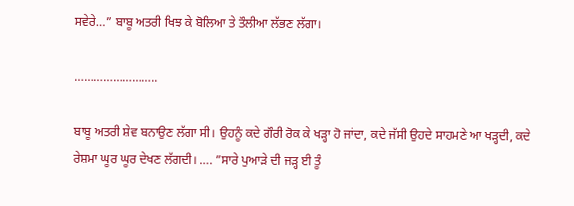ਸਵੇਰੇ…” ਬਾਬੂ ਅਤਰੀ ਖਿਝ ਕੇ ਬੋਲਿਆ ਤੇ ਤੌਲੀਆ ਲੱਭਣ ਲੱਗਾ।

……………………..

ਬਾਬੂ ਅਤਰੀ ਸ਼ੇਵ ਬਨਾਉਣ ਲੱਗਾ ਸੀ। ਉਹਨੂੰ ਕਦੇ ਗੌਰੀ ਰੋਕ ਕੇ ਖੜ੍ਹਾ ਹੋ ਜਾਂਦਾ, ਕਦੇ ਜੱਸੀ ਉਹਦੇ ਸਾਹਮਣੇ ਆ ਖੜ੍ਹਦੀ, ਕਦੇ ਰੇਸ਼ਮਾ ਘੂਰ ਘੂਰ ਦੇਖਣ ਲੱਗਦੀ। …. ”ਸਾਰੇ ਪੁਆੜੇ ਦੀ ਜੜ੍ਹ ਈ ਤੂੰ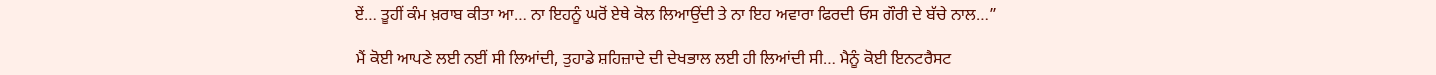ਏਂ… ਤੂਹੀਂ ਕੰਮ ਖ਼ਰਾਬ ਕੀਤਾ ਆ… ਨਾ ਇਹਨੂੰ ਘਰੋਂ ਏਥੇ ਕੋਲ ਲਿਆਉਂਦੀ ਤੇ ਨਾ ਇਹ ਅਵਾਰਾ ਫਿਰਦੀ ਓਸ ਗੌਰੀ ਦੇ ਬੱਚੇ ਨਾਲ…”

ਮੈਂ ਕੋਈ ਆਪਣੇ ਲਈ ਨਈਂ ਸੀ ਲਿਆਂਦੀ, ਤੁਹਾਡੇ ਸ਼ਹਿਜ਼ਾਦੇ ਦੀ ਦੇਖਭਾਲ ਲਈ ਹੀ ਲਿਆਂਦੀ ਸੀ… ਮੈਨੂੰ ਕੋਈ ਇਨਟਰੈਸਟ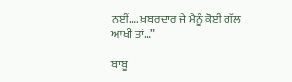ਨਈਂ…. ਖ਼ਬਰਦਾਰ ਜੇ ਮੈਨੂੰ ਕੋਈ ਗੱਲ ਆਖੀ ਤਾਂ…”

ਬਾਬੂ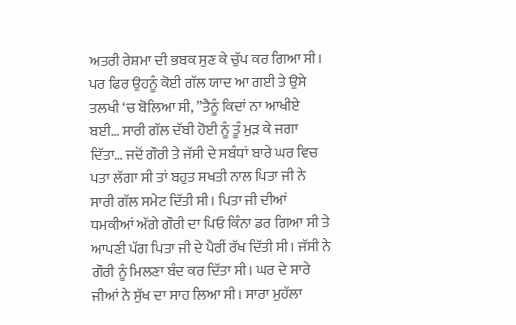ਅਤਰੀ ਰੇਸ਼ਮਾ ਦੀ ਭਬਕ ਸੁਣ ਕੇ ਚੁੱਪ ਕਰ ਗਿਆ ਸੀ। ਪਰ ਫਿਰ ਉਹਨੂੰ ਕੋਈ ਗੱਲ ਯਾਦ ਆ ਗਈ ਤੇ ਉਸੇ ਤਲਖੀ ‘ਚ ਬੋਲਿਆ ਸੀ, ”ਤੈਨੂੰ ਕਿਦਾਂ ਨਾ ਆਖੀਏ ਬਈ… ਸਾਰੀ ਗੱਲ ਦੱਬੀ ਹੋਈ ਨੂੰ ਤੂੰ ਮੁੜ ਕੇ ਜਗਾ ਦਿੱਤਾ… ਜਦੋਂ ਗੌਰੀ ਤੇ ਜੱਸੀ ਦੇ ਸਬੰਧਾਂ ਬਾਰੇ ਘਰ ਵਿਚ ਪਤਾ ਲੱਗਾ ਸੀ ਤਾਂ ਬਹੁਤ ਸਖਤੀ ਨਾਲ ਪਿਤਾ ਜੀ ਨੇ ਸਾਰੀ ਗੱਲ ਸਮੇਟ ਦਿੱਤੀ ਸੀ। ਪਿਤਾ ਜੀ ਦੀਆਂ ਧਮਕੀਆਂ ਅੱਗੇ ਗੌਰੀ ਦਾ ਪਿਓ ਕਿੰਨਾ ਡਰ ਗਿਆ ਸੀ ਤੇ ਆਪਣੀ ਪੱਗ ਪਿਤਾ ਜੀ ਦੇ ਪੈਰੀਂ ਰੱਖ ਦਿੱਤੀ ਸੀ। ਜੱਸੀ ਨੇ ਗੌਰੀ ਨੂੰ ਮਿਲਣਾ ਬੰਦ ਕਰ ਦਿੱਤਾ ਸੀ। ਘਰ ਦੇ ਸਾਰੇ ਜੀਆਂ ਨੇ ਸੁੱਖ ਦਾ ਸਾਹ ਲਿਆ ਸੀ। ਸਾਰਾ ਮੁਹੱਲਾ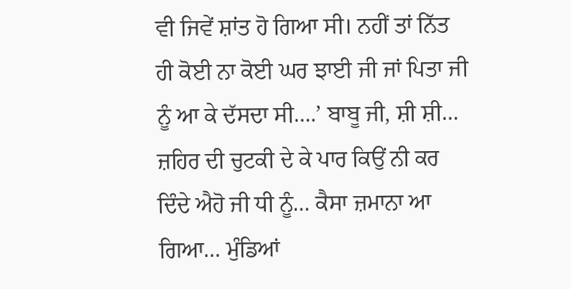ਵੀ ਜਿਵੇਂ ਸ਼ਾਂਤ ਹੋ ਗਿਆ ਸੀ। ਨਹੀਂ ਤਾਂ ਨਿੱਤ ਹੀ ਕੋਈ ਨਾ ਕੋਈ ਘਰ ਝਾਈ ਜੀ ਜਾਂ ਪਿਤਾ ਜੀ ਨੂੰ ਆ ਕੇ ਦੱਸਦਾ ਸੀ….’ ਬਾਬੂ ਜੀ, ਸ਼ੀ ਸ਼ੀ… ਜ਼ਹਿਰ ਦੀ ਚੁਟਕੀ ਦੇ ਕੇ ਪਾਰ ਕਿਉਂ ਨੀ ਕਰ ਦਿੰਦੇ ਐਹੋ ਜੀ ਧੀ ਨੂੰ… ਕੈਸਾ ਜ਼ਮਾਨਾ ਆ ਗਿਆ… ਮੁੰਡਿਆਂ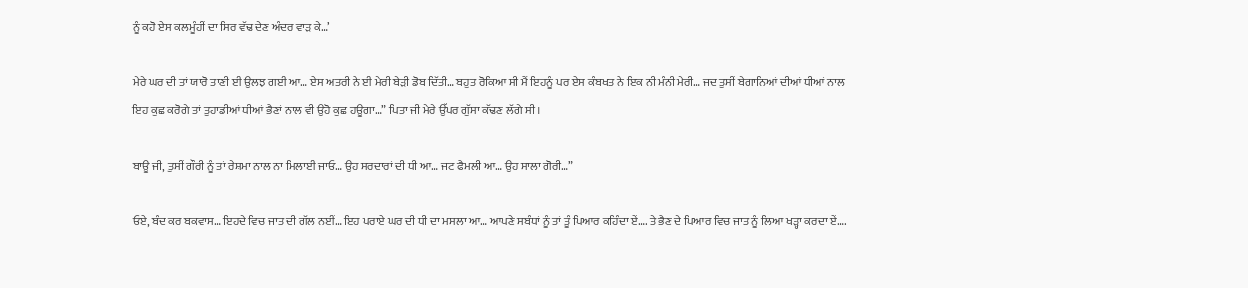ਨੂੰ ਕਹੋ ਏਸ ਕਲਮੂੰਹੀਂ ਦਾ ਸਿਰ ਵੱਢ ਦੇਣ ਅੰਦਰ ਵਾੜ ਕੇ…’

ਮੇਰੇ ਘਰ ਦੀ ਤਾਂ ਯਾਰੋ ਤਾਣੀ ਈ ਉਲਝ ਗਈ ਆ… ਏਸ ਅਤਰੀ ਨੇ ਈ ਮੇਰੀ ਬੇੜੀ ਡੋਬ ਦਿੱਤੀ… ਬਹੁਤ ਰੋਕਿਆ ਸੀ ਮੈਂ ਇਹਨੂੰ ਪਰ ਏਸ ਕੰਬਖਤ ਨੇ ਇਕ ਨੀ ਮੰਨੀ ਮੇਰੀ… ਜਦ ਤੁਸੀਂ ਬੇਗਾਨਿਆਂ ਦੀਆਂ ਧੀਆਂ ਨਾਲ ਇਹ ਕੁਛ ਕਰੋਗੇ ਤਾਂ ਤੁਹਾਡੀਆਂ ਧੀਆਂ ਭੈਣਾਂ ਨਾਲ ਵੀ ਉਹੋ ਕੁਛ ਹਊਗਾ…” ਪਿਤਾ ਜੀ ਮੇਰੇ ਉੱਪਰ ਗੁੱਸਾ ਕੱਢਣ ਲੱਗੇ ਸੀ।

ਬਾਊ ਜੀ, ਤੁਸੀਂ ਗੌਰੀ ਨੂੰ ਤਾਂ ਰੇਸ਼ਮਾ ਨਾਲ ਨਾ ਮਿਲਾਈ ਜਾਓ… ਉਹ ਸਰਦਾਰਾਂ ਦੀ ਧੀ ਆ… ਜਟ ਫੈਮਲੀ ਆ… ਉਹ ਸਾਲਾ ਗੋਰੀ…”

ਓਏ, ਬੰਦ ਕਰ ਬਕਵਾਸ… ਇਹਦੇ ਵਿਚ ਜਾਤ ਦੀ ਗੱਲ ਨਈਂ… ਇਹ ਪਰਾਏ ਘਰ ਦੀ ਧੀ ਦਾ ਮਸਲਾ ਆ… ਆਪਣੇ ਸਬੰਧਾਂ ਨੂੰ ਤਾਂ ਤੂੰ ਪਿਆਰ ਕਹਿੰਦਾ ਏਂ…. ਤੇ ਭੈਣ ਦੇ ਪਿਆਰ ਵਿਚ ਜਾਤ ਨੂੰ ਲਿਆ ਖੜ੍ਹਾ ਕਰਦਾ ਏਂ….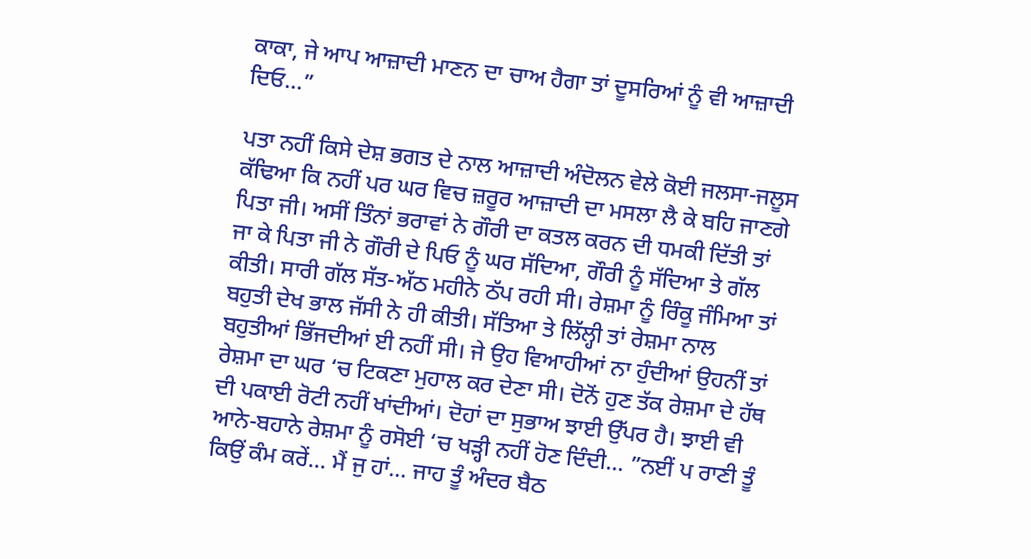ਕਾਕਾ, ਜੇ ਆਪ ਆਜ਼ਾਦੀ ਮਾਣਨ ਦਾ ਚਾਅ ਹੈਗਾ ਤਾਂ ਦੂਸਰਿਆਂ ਨੂੰ ਵੀ ਆਜ਼ਾਦੀ ਦਿਓ…”

ਪਤਾ ਨਹੀਂ ਕਿਸੇ ਦੇਸ਼ ਭਗਤ ਦੇ ਨਾਲ ਆਜ਼ਾਦੀ ਅੰਦੋਲਨ ਵੇਲੇ ਕੋਈ ਜਲਸਾ-ਜਲੂਸ ਕੱਢਿਆ ਕਿ ਨਹੀਂ ਪਰ ਘਰ ਵਿਚ ਜ਼ਰੂਰ ਆਜ਼ਾਦੀ ਦਾ ਮਸਲਾ ਲੈ ਕੇ ਬਹਿ ਜਾਣਗੇ ਪਿਤਾ ਜੀ। ਅਸੀਂ ਤਿੰਨਾਂ ਭਰਾਵਾਂ ਨੇ ਗੌਰੀ ਦਾ ਕਤਲ ਕਰਨ ਦੀ ਧਮਕੀ ਦਿੱਤੀ ਤਾਂ ਜਾ ਕੇ ਪਿਤਾ ਜੀ ਨੇ ਗੌਰੀ ਦੇ ਪਿਓ ਨੂੰ ਘਰ ਸੱਦਿਆ, ਗੌਰੀ ਨੂੰ ਸੱਦਿਆ ਤੇ ਗੱਲ ਕੀਤੀ। ਸਾਰੀ ਗੱਲ ਸੱਤ-ਅੱਠ ਮਹੀਨੇ ਠੱਪ ਰਹੀ ਸੀ। ਰੇਸ਼ਮਾ ਨੂੰ ਰਿੰਕੂ ਜੰਮਿਆ ਤਾਂ ਬਹੁਤੀ ਦੇਖ ਭਾਲ ਜੱਸੀ ਨੇ ਹੀ ਕੀਤੀ। ਸੱਤਿਆ ਤੇ ਲਿੱਲ੍ਹੀ ਤਾਂ ਰੇਸ਼ਮਾ ਨਾਲ ਬਹੁਤੀਆਂ ਭਿੱਜਦੀਆਂ ਈ ਨਹੀਂ ਸੀ। ਜੇ ਉਹ ਵਿਆਹੀਆਂ ਨਾ ਹੁੰਦੀਆਂ ਉਹਨੀਂ ਤਾਂ ਰੇਸ਼ਮਾ ਦਾ ਘਰ ‘ਚ ਟਿਕਣਾ ਮੁਹਾਲ ਕਰ ਦੇਣਾ ਸੀ। ਦੋਨੋਂ ਹੁਣ ਤੱਕ ਰੇਸ਼ਮਾ ਦੇ ਹੱਥ ਦੀ ਪਕਾਈ ਰੋਟੀ ਨਹੀਂ ਖਾਂਦੀਆਂ। ਦੋਹਾਂ ਦਾ ਸੁਭਾਅ ਝਾਈ ਉੱਪਰ ਹੈ। ਝਾਈ ਵੀ ਆਨੇ-ਬਹਾਨੇ ਰੇਸ਼ਮਾ ਨੂੰ ਰਸੋਈ ‘ਚ ਖੜ੍ਹੀ ਨਹੀਂ ਹੋਣ ਦਿੰਦੀ… ”ਨਈਂ ਪ ਰਾਣੀ ਤੂੰ ਕਿਉਂ ਕੰਮ ਕਰੇਂ… ਮੈਂ ਜੁ ਹਾਂ… ਜਾਹ ਤੂੰ ਅੰਦਰ ਬੈਠ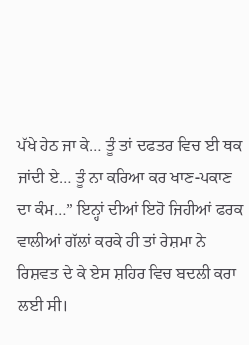ਪੱਖੇ ਹੇਠ ਜਾ ਕੇ… ਤੂੰ ਤਾਂ ਦਫਤਰ ਵਿਚ ਈ ਥਕ ਜਾਂਦੀ ਏ… ਤੂੰ ਨਾ ਕਰਿਆ ਕਰ ਖਾਣ-ਪਕਾਣ ਦਾ ਕੰਮ…” ਇਨ੍ਹਾਂ ਦੀਆਂ ਇਹੋ ਜਿਹੀਆਂ ਫਰਕ ਵਾਲੀਆਂ ਗੱਲਾਂ ਕਰਕੇ ਹੀ ਤਾਂ ਰੇਸ਼ਮਾ ਨੇ ਰਿਸ਼ਵਤ ਦੇ ਕੇ ਏਸ ਸ਼ਹਿਰ ਵਿਚ ਬਦਲੀ ਕਰਾ ਲਈ ਸੀ।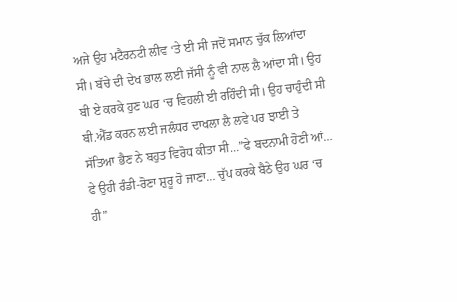ਅਜੇ ਉਹ ਮਟੈਰਨਟੀ ਲੀਵ ‘ਤੇ ਈ ਸੀ ਜਦੋਂ ਸਮਾਨ ਚੁੱਕ ਲਿਆਂਦਾ ਸੀ। ਬੱਚੇ ਦੀ ਦੇਖ ਭਾਲ ਲਈ ਜੱਸੀ ਨੂੰ ਵੀ ਨਾਲ ਲੈ ਆਂਦਾ ਸੀ। ਉਹ ਬੀ ਏ ਕਰਕੇ ਹੁਣ ਘਰ ‘ਚ ਵਿਹਲੀ ਈ ਰਹਿੰਦੀ ਸੀ। ਉਹ ਚਾਹੁੰਦੀ ਸੀ ਬੀ.ਐੱਡ ਕਰਨ ਲਈ ਜਲੰਧਰ ਦਾਖਲਾ ਲੈ ਲਵੇ ਪਰ ਝਾਈ ਤੇ ਸੱਤਿਆ ਭੈਣ ਨੇ ਬਹੁਤ ਵਿਰੋਧ ਕੀਤਾ ਸੀ…”ਫੇ ਬਦਨਾਮੀ ਹੋਣੀ ਆਂ… ਫੇ ਉਹੀ ਰੰਡੀ-ਰੋਣਾ ਸ਼ੁਰੂ ਹੋ ਜਾਣਾ… ਚੁੱਪ ਕਰਕੇ ਬੈਠੇ ਉਹ ਘਰ ‘ਚ ਹੀ”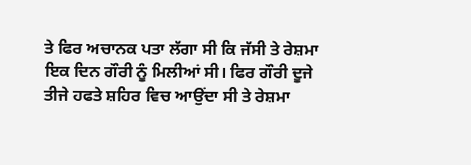ਤੇ ਫਿਰ ਅਚਾਨਕ ਪਤਾ ਲੱਗਾ ਸੀ ਕਿ ਜੱਸੀ ਤੇ ਰੇਸ਼ਮਾ ਇਕ ਦਿਨ ਗੌਰੀ ਨੂੰ ਮਿਲੀਆਂ ਸੀ। ਫਿਰ ਗੌਰੀ ਦੂਜੇ ਤੀਜੇ ਹਫਤੇ ਸ਼ਹਿਰ ਵਿਚ ਆਉਂਦਾ ਸੀ ਤੇ ਰੇਸ਼ਮਾ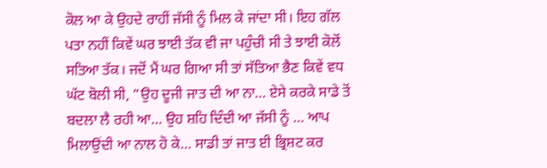ਕੋਲ ਆ ਕੇ ਉਹਦੇ ਰਾਹੀਂ ਜੱਸੀ ਨੂੰ ਮਿਲ ਕੇ ਜਾਂਦਾ ਸੀ। ਇਹ ਗੱਲ ਪਤਾ ਨਹੀਂ ਕਿਵੇਂ ਘਰ ਝਾਈ ਤੱਕ ਵੀ ਜਾ ਪਹੁੰਚੀ ਸੀ ਤੇ ਝਾਈ ਕੋਲੋਂ ਸਤਿਆ ਤੱਕ। ਜਦੋਂ ਮੈਂ ਘਰ ਗਿਆ ਸੀ ਤਾਂ ਸੱਤਿਆ ਭੈਣ ਕਿਵੇਂ ਵਧ ਘੱਟ ਬੋਲੀ ਸੀ, ”ਉਹ ਦੂਜੀ ਜਾਤ ਦੀ ਆ ਨਾ… ਏਸੇ ਕਰਕੇ ਸਾਡੇ ਤੋਂ ਬਦਲਾ ਲੈ ਰਹੀ ਆ… ਉਹ ਸ਼ਹਿ ਦਿੰਦੀ ਆ ਜੱਸੀ ਨੂੰ … ਆਪ ਮਿਲਾਉਂਦੀ ਆ ਨਾਲ ਹੋ ਕੇ… ਸਾਡੀ ਤਾਂ ਜਾਤ ਈ ਭ੍ਰਿਸ਼ਟ ਕਰ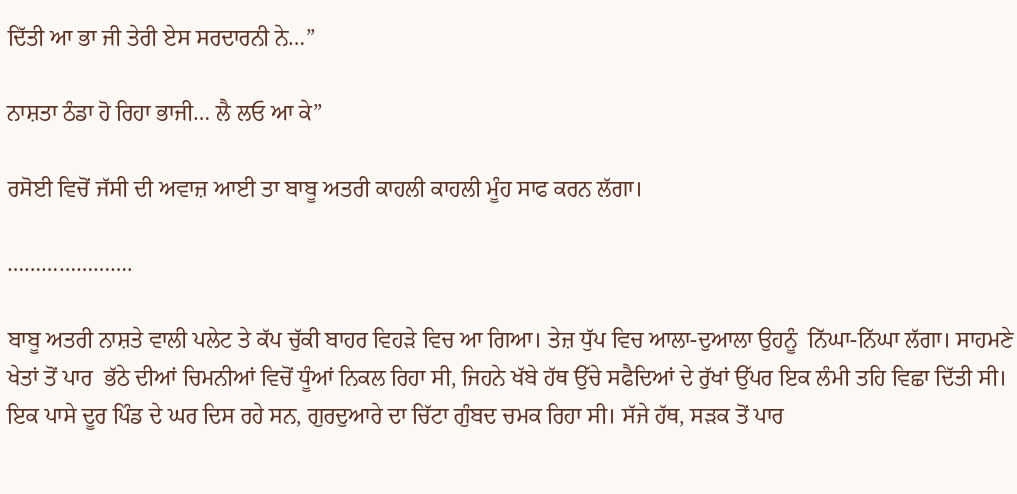ਦਿੱਤੀ ਆ ਭਾ ਜੀ ਤੇਰੀ ਏਸ ਸਰਦਾਰਨੀ ਨੇ…”

ਨਾਸ਼ਤਾ ਠੰਡਾ ਹੋ ਰਿਹਾ ਭਾਜੀ… ਲੈ ਲਓ ਆ ਕੇ”

ਰਸੋਈ ਵਿਚੋਂ ਜੱਸੀ ਦੀ ਅਵਾਜ਼ ਆਈ ਤਾ ਬਾਬੂ ਅਤਰੀ ਕਾਹਲੀ ਕਾਹਲੀ ਮੂੰਹ ਸਾਫ ਕਰਨ ਲੱਗਾ।

………………….

ਬਾਬੂ ਅਤਰੀ ਨਾਸ਼ਤੇ ਵਾਲੀ ਪਲੇਟ ਤੇ ਕੱਪ ਚੁੱਕੀ ਬਾਹਰ ਵਿਹੜੇ ਵਿਚ ਆ ਗਿਆ। ਤੇਜ਼ ਧੁੱਪ ਵਿਚ ਆਲਾ-ਦੁਆਲਾ ਉਹਨੂੰ  ਨਿੱਘਾ-ਨਿੱਘਾ ਲੱਗਾ। ਸਾਹਮਣੇ ਖੇਤਾਂ ਤੋਂ ਪਾਰ  ਭੱਠੇ ਦੀਆਂ ਚਿਮਨੀਆਂ ਵਿਚੋਂ ਧੂੰਆਂ ਨਿਕਲ ਰਿਹਾ ਸੀ, ਜਿਹਨੇ ਖੱਬੇ ਹੱਥ ਉੱਚੇ ਸਫੈਦਿਆਂ ਦੇ ਰੁੱਖਾਂ ਉੱਪਰ ਇਕ ਲੰਮੀ ਤਹਿ ਵਿਛਾ ਦਿੱਤੀ ਸੀ। ਇਕ ਪਾਸੇ ਦੂਰ ਪਿੰਡ ਦੇ ਘਰ ਦਿਸ ਰਹੇ ਸਨ, ਗੁਰਦੁਆਰੇ ਦਾ ਚਿੱਟਾ ਗੁੰਬਦ ਚਮਕ ਰਿਹਾ ਸੀ। ਸੱਜੇ ਹੱਥ, ਸੜਕ ਤੋਂ ਪਾਰ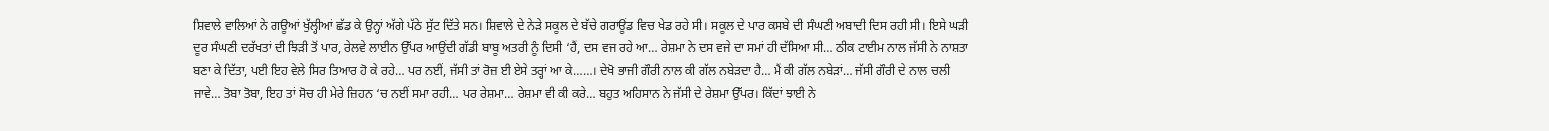ਸ਼ਿਵਾਲੇ ਵਾਲਿਆਂ ਨੇ ਗਊਆਂ ਖੁੱਲ੍ਹੀਆਂ ਛੱਡ ਕੇ ਉਨ੍ਹਾਂ ਅੱਗੇ ਪੱਠੇ ਸੁੱਟ ਦਿੱਤੇ ਸਨ। ਸ਼ਿਵਾਲੇ ਦੇ ਨੇੜੇ ਸਕੂਲ ਦੇ ਬੱਚੇ ਗਰਾਊਂਡ ਵਿਚ ਖੇਡ ਰਹੇ ਸੀ। ਸਕੂਲ ਦੇ ਪਾਰ ਕਸਬੇ ਦੀ ਸੰਘਣੀ ਅਬਾਦੀ ਦਿਸ ਰਹੀ ਸੀ। ਇਸੇ ਘੜੀ ਦੂਰ ਸੰਘਣੀ ਦਰੱਖਤਾਂ ਦੀ ਝਿੜੀ ਤੋਂ ਪਾਰ, ਰੇਲਵੇ ਲਾਈਨ ਉੱਪਰ ਆਉਂਦੀ ਗੱਡੀ ਬਾਬੂ ਅਤਰੀ ਨੂੰ ਦਿਸੀ ‘ਹੈਂ, ਦਸ ਵਜ ਰਹੇ ਆ… ਰੇਸ਼ਮਾ ਨੇ ਦਸ ਵਜੇ ਦਾ ਸਮਾਂ ਹੀ ਦੱਸਿਆ ਸੀ… ਠੀਕ ਟਾਈਮ ਨਾਲ ਜੱਸੀ ਨੇ ਨਾਸ਼ਤਾ ਬਣਾ ਕੇ ਦਿੱਤਾ, ਪਈ ਇਹ ਵੇਲੇ ਸਿਰ ਤਿਆਰ ਹੋ ਕੇ ਰਹੇ… ਪਰ ਨਈਂ, ਜੱਸੀ ਤਾਂ ਰੋਜ਼ ਈ ਏਸੇ ਤਰ੍ਹਾਂ ਆ ਕੇ……। ਦੇਖੋ ਭਾਜੀ ਗੌਰੀ ਨਾਲ ਕੀ ਗੱਲ ਨਬੇੜਦਾ ਹੈ… ਮੈਂ ਕੀ ਗੱਲ ਨਬੇੜਾਂ… ਜੱਸੀ ਗੌਰੀ ਦੇ ਨਾਲ ਚਲੀ ਜਾਵੇ… ਤੋਬਾ ਤੋਬਾ, ਇਹ ਤਾਂ ਸੋਚ ਹੀ ਮੇਰੇ ਜ਼ਿਹਨ ‘ਚ ਨਈਂ ਸਮਾ ਰਹੀ… ਪਰ ਰੇਸ਼ਮਾ… ਰੇਸ਼ਮਾ ਵੀ ਕੀ ਕਰੇ… ਬਹੁਤ ਅਹਿਸਾਨ ਨੇ ਜੱਸੀ ਦੇ ਰੇਸ਼ਮਾ ਉੱਪਰ। ਕਿੱਦਾਂ ਝਾਈ ਨੇ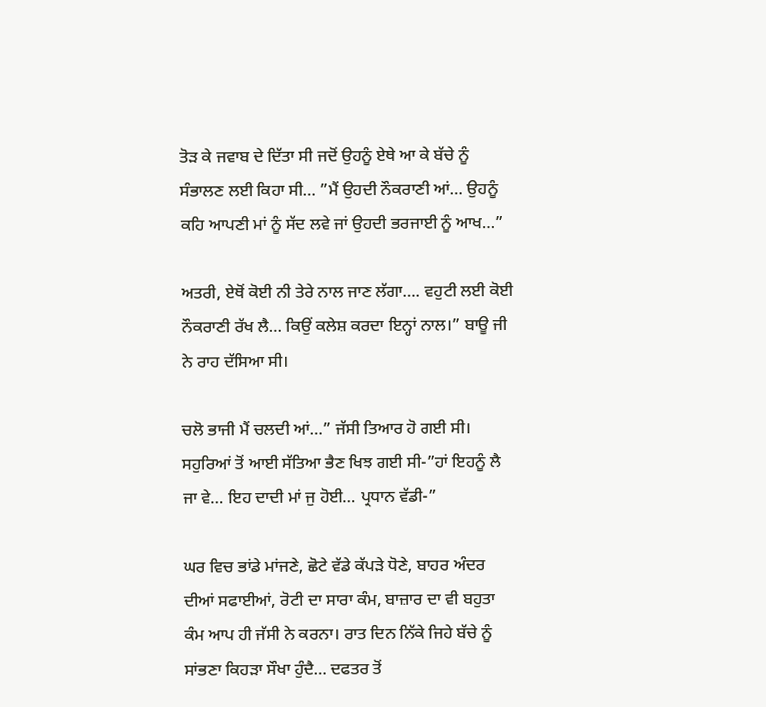ਤੋੜ ਕੇ ਜਵਾਬ ਦੇ ਦਿੱਤਾ ਸੀ ਜਦੋਂ ਉਹਨੂੰ ਏਥੇ ਆ ਕੇ ਬੱਚੇ ਨੂੰ ਸੰਭਾਲਣ ਲਈ ਕਿਹਾ ਸੀ… ”ਮੈਂ ਉਹਦੀ ਨੌਕਰਾਣੀ ਆਂ… ਉਹਨੂੰ ਕਹਿ ਆਪਣੀ ਮਾਂ ਨੂੰ ਸੱਦ ਲਵੇ ਜਾਂ ਉਹਦੀ ਭਰਜਾਈ ਨੂੰ ਆਖ…”

ਅਤਰੀ, ਏਥੋਂ ਕੋਈ ਨੀ ਤੇਰੇ ਨਾਲ ਜਾਣ ਲੱਗਾ…. ਵਹੁਟੀ ਲਈ ਕੋਈ ਨੌਕਰਾਣੀ ਰੱਖ ਲੈ… ਕਿਉਂ ਕਲੇਸ਼ ਕਰਦਾ ਇਨ੍ਹਾਂ ਨਾਲ।” ਬਾਊ ਜੀ ਨੇ ਰਾਹ ਦੱਸਿਆ ਸੀ।

ਚਲੋ ਭਾਜੀ ਮੈਂ ਚਲਦੀ ਆਂ…” ਜੱਸੀ ਤਿਆਰ ਹੋ ਗਈ ਸੀ। ਸਹੁਰਿਆਂ ਤੋਂ ਆਈ ਸੱਤਿਆ ਭੈਣ ਖਿਝ ਗਈ ਸੀ-”ਹਾਂ ਇਹਨੂੰ ਲੈ ਜਾ ਵੇ… ਇਹ ਦਾਦੀ ਮਾਂ ਜੁ ਹੋਈ… ਪ੍ਰਧਾਨ ਵੱਡੀ-”

ਘਰ ਵਿਚ ਭਾਂਡੇ ਮਾਂਜਣੇ, ਛੋਟੇ ਵੱਡੇ ਕੱਪੜੇ ਧੋਣੇ, ਬਾਹਰ ਅੰਦਰ ਦੀਆਂ ਸਫਾਈਆਂ, ਰੋਟੀ ਦਾ ਸਾਰਾ ਕੰਮ, ਬਾਜ਼ਾਰ ਦਾ ਵੀ ਬਹੁਤਾ ਕੰਮ ਆਪ ਹੀ ਜੱਸੀ ਨੇ ਕਰਨਾ। ਰਾਤ ਦਿਨ ਨਿੱਕੇ ਜਿਹੇ ਬੱਚੇ ਨੂੰ  ਸਾਂਭਣਾ ਕਿਹੜਾ ਸੌਖਾ ਹੁੰਦੈ… ਦਫਤਰ ਤੋਂ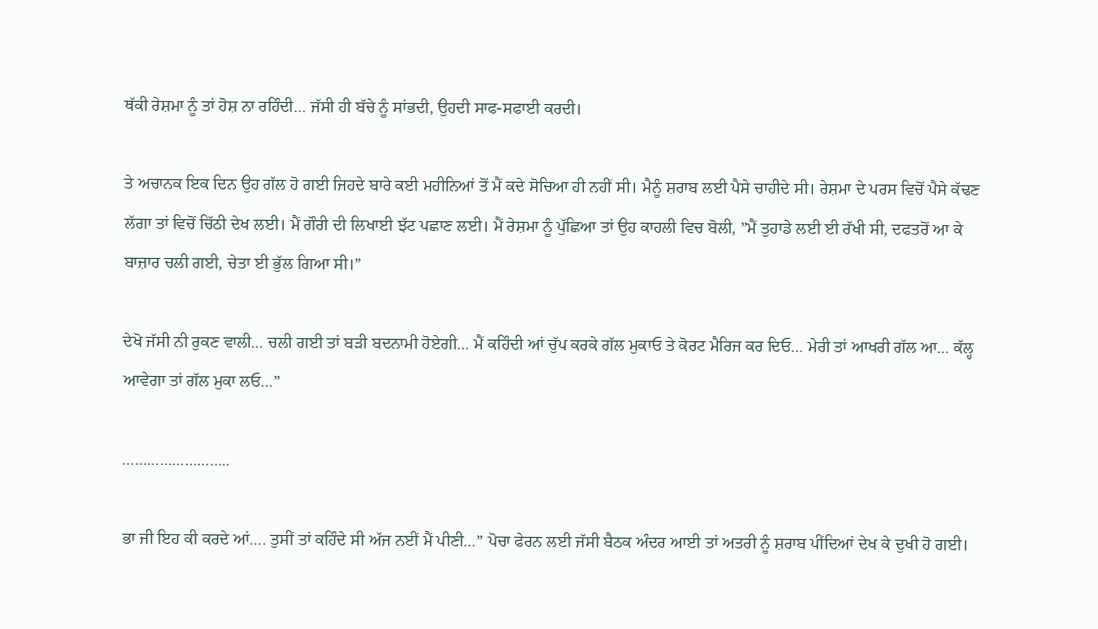ਥੱਕੀ ਰੇਸ਼ਮਾ ਨੂੰ ਤਾਂ ਹੋਸ਼ ਨਾ ਰਹਿੰਦੀ… ਜੱਸੀ ਹੀ ਬੱਚੇ ਨੂੰ ਸਾਂਭਦੀ, ਉਹਦੀ ਸਾਫ-ਸਫਾਈ ਕਰਦੀ।

ਤੇ ਅਚਾਨਕ ਇਕ ਦਿਨ ਉਹ ਗੱਲ ਹੋ ਗਈ ਜਿਹਦੇ ਬਾਰੇ ਕਈ ਮਹੀਨਿਆਂ ਤੋਂ ਮੈਂ ਕਦੇ ਸੋਚਿਆ ਹੀ ਨਹੀਂ ਸੀ। ਮੈਨੂੰ ਸ਼ਰਾਬ ਲਈ ਪੈਸੇ ਚਾਹੀਦੇ ਸੀ। ਰੇਸ਼ਮਾ ਦੇ ਪਰਸ ਵਿਚੋਂ ਪੈਸੇ ਕੱਢਣ ਲੱਗਾ ਤਾਂ ਵਿਚੋਂ ਚਿੱਠੀ ਦੇਖ ਲਈ। ਮੈਂ ਗੌਰੀ ਦੀ ਲਿਖਾਈ ਝੱਟ ਪਛਾਣ ਲਈ। ਮੈਂ ਰੇਸ਼ਮਾ ਨੂੰ ਪੁੱਛਿਆ ਤਾਂ ਉਹ ਕਾਹਲੀ ਵਿਚ ਬੋਲੀ, ”ਮੈਂ ਤੁਹਾਡੇ ਲਈ ਈ ਰੱਖੀ ਸੀ, ਦਫਤਰੋਂ ਆ ਕੇ ਬਾਜ਼ਾਰ ਚਲੀ ਗਈ, ਚੇਤਾ ਈ ਭੁੱਲ ਗਿਆ ਸੀ।”

ਦੇਖੋ ਜੱਸੀ ਨੀ ਰੁਕਣ ਵਾਲੀ… ਚਲੀ ਗਈ ਤਾਂ ਬੜੀ ਬਦਨਾਮੀ ਹੋਏਗੀ… ਮੈਂ ਕਹਿੰਦੀ ਆਂ ਚੁੱਪ ਕਰਕੇ ਗੱਲ ਮੁਕਾਓ ਤੇ ਕੋਰਟ ਮੈਰਿਜ ਕਰ ਦਿਓ… ਮੇਰੀ ਤਾਂ ਆਖਰੀ ਗੱਲ ਆ… ਕੱਲ੍ਹ ਆਵੇਗਾ ਤਾਂ ਗੱਲ ਮੁਕਾ ਲਓ…”

……………………..

ਭਾ ਜੀ ਇਹ ਕੀ ਕਰਦੇ ਆਂ…. ਤੁਸੀਂ ਤਾਂ ਕਹਿੰਦੇ ਸੀ ਅੱਜ ਨਈਂ ਮੈਂ ਪੀਣੀ…” ਪੋਚਾ ਫੇਰਨ ਲਈ ਜੱਸੀ ਬੈਠਕ ਅੰਦਰ ਆਈ ਤਾਂ ਅਤਰੀ ਨੂੰ ਸ਼ਰਾਬ ਪੀਂਦਿਆਂ ਦੇਖ ਕੇ ਦੁਖੀ ਹੋ ਗਈ।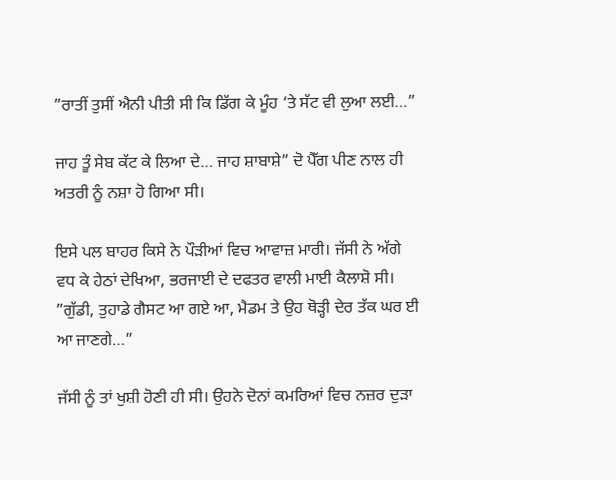”ਰਾਤੀਂ ਤੁਸੀਂ ਐਨੀ ਪੀਤੀ ਸੀ ਕਿ ਡਿੱਗ ਕੇ ਮੂੰਹ ‘ਤੇ ਸੱਟ ਵੀ ਲੁਆ ਲਈ…”

ਜਾਹ ਤੂੰ ਸੇਬ ਕੱਟ ਕੇ ਲਿਆ ਦੇ… ਜਾਹ ਸ਼ਾਬਾਸ਼ੇ” ਦੋ ਪੈੱਗ ਪੀਣ ਨਾਲ ਹੀ ਅਤਰੀ ਨੂੰ ਨਸ਼ਾ ਹੋ ਗਿਆ ਸੀ।

ਇਸੇ ਪਲ ਬਾਹਰ ਕਿਸੇ ਨੇ ਪੌੜੀਆਂ ਵਿਚ ਆਵਾਜ਼ ਮਾਰੀ। ਜੱਸੀ ਨੇ ਅੱਗੇ ਵਧ ਕੇ ਹੇਠਾਂ ਦੇਖਿਆ, ਭਰਜਾਈ ਦੇ ਦਫਤਰ ਵਾਲੀ ਮਾਈ ਕੈਲਾਸ਼ੋ ਸੀ। ”ਗੁੱਡੀ, ਤੁਹਾਡੇ ਗੈਸਟ ਆ ਗਏ ਆ, ਮੈਡਮ ਤੇ ਉਹ ਥੋੜ੍ਹੀ ਦੇਰ ਤੱਕ ਘਰ ਈ ਆ ਜਾਣਗੇ…”

ਜੱਸੀ ਨੂੰ ਤਾਂ ਖੁਸ਼ੀ ਹੋਣੀ ਹੀ ਸੀ। ਉਹਨੇ ਦੋਨਾਂ ਕਮਰਿਆਂ ਵਿਚ ਨਜ਼ਰ ਦੁੜਾ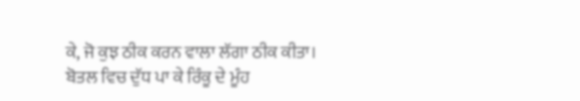ਕੇ, ਜੋ ਕੁਝ ਠੀਕ ਕਰਨ ਵਾਲਾ ਲੱਗਾ ਠੀਕ ਕੀਤਾ। ਬੋਤਲ ਵਿਚ ਦੁੱਧ ਪਾ ਕੇ ਰਿੰਕੂ ਦੇ ਮੂੰਹ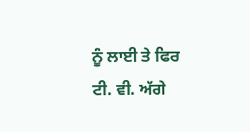ਨੂੰ ਲਾਈ ਤੇ ਫਿਰ ਟੀ. ਵੀ. ਅੱਗੇ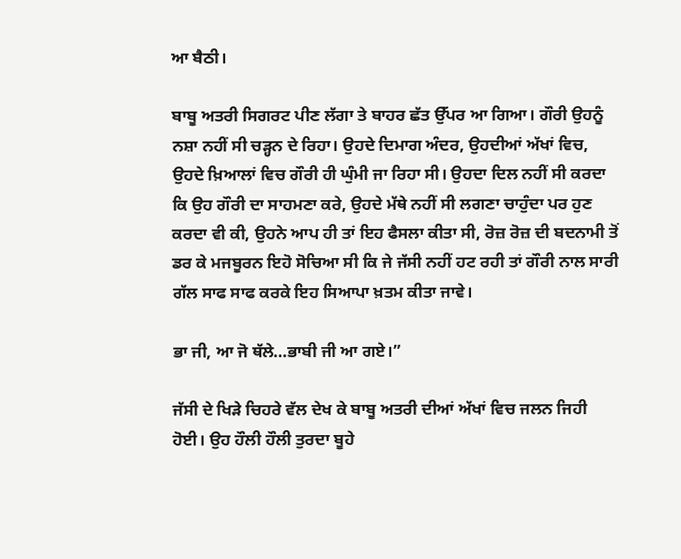ਆ ਬੈਠੀ।

ਬਾਬੂ ਅਤਰੀ ਸਿਗਰਟ ਪੀਣ ਲੱਗਾ ਤੇ ਬਾਹਰ ਛੱਤ ਉੱਪਰ ਆ ਗਿਆ। ਗੌਰੀ ਉਹਨੂੰ ਨਸ਼ਾ ਨਹੀਂ ਸੀ ਚੜ੍ਹਨ ਦੇ ਰਿਹਾ। ਉਹਦੇ ਦਿਮਾਗ ਅੰਦਰ, ਉਹਦੀਆਂ ਅੱਖਾਂ ਵਿਚ, ਉਹਦੇ ਖ਼ਿਆਲਾਂ ਵਿਚ ਗੌਰੀ ਹੀ ਘੁੰਮੀ ਜਾ ਰਿਹਾ ਸੀ। ਉਹਦਾ ਦਿਲ ਨਹੀਂ ਸੀ ਕਰਦਾ ਕਿ ਉਹ ਗੌਰੀ ਦਾ ਸਾਹਮਣਾ ਕਰੇ, ਉਹਦੇ ਮੱਥੇ ਨਹੀਂ ਸੀ ਲਗਣਾ ਚਾਹੁੰਦਾ ਪਰ ਹੁਣ ਕਰਦਾ ਵੀ ਕੀ, ਉਹਨੇ ਆਪ ਹੀ ਤਾਂ ਇਹ ਫੈਸਲਾ ਕੀਤਾ ਸੀ, ਰੋਜ਼ ਰੋਜ਼ ਦੀ ਬਦਨਾਮੀ ਤੋਂ ਡਰ ਕੇ ਮਜਬੂਰਨ ਇਹੋ ਸੋਚਿਆ ਸੀ ਕਿ ਜੇ ਜੱਸੀ ਨਹੀਂ ਹਟ ਰਹੀ ਤਾਂ ਗੌਰੀ ਨਾਲ ਸਾਰੀ ਗੱਲ ਸਾਫ ਸਾਫ ਕਰਕੇ ਇਹ ਸਿਆਪਾ ਖ਼ਤਮ ਕੀਤਾ ਜਾਵੇ।

ਭਾ ਜੀ, ਆ ਜੋ ਥੱਲੇ…ਭਾਬੀ ਜੀ ਆ ਗਏ।”

ਜੱਸੀ ਦੇ ਖਿੜੇ ਚਿਹਰੇ ਵੱਲ ਦੇਖ ਕੇ ਬਾਬੂ ਅਤਰੀ ਦੀਆਂ ਅੱਖਾਂ ਵਿਚ ਜਲਨ ਜਿਹੀ ਹੋਈ। ਉਹ ਹੌਲੀ ਹੌਲੀ ਤੁਰਦਾ ਬੂਹੇ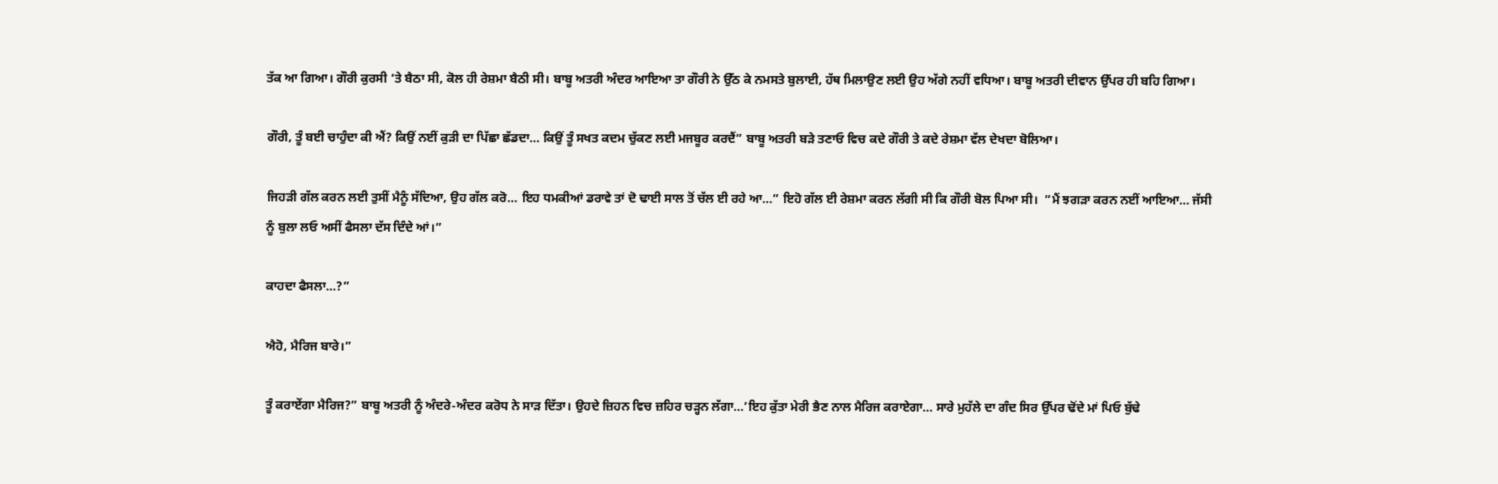ਤੱਕ ਆ ਗਿਆ। ਗੌਰੀ ਕੁਰਸੀ ‘ਤੇ ਬੈਠਾ ਸੀ, ਕੋਲ ਹੀ ਰੇਸ਼ਮਾ ਬੈਠੀ ਸੀ। ਬਾਬੂ ਅਤਰੀ ਅੰਦਰ ਆਇਆ ਤਾ ਗੌਰੀ ਨੇ ਉੱਠ ਕੇ ਨਮਸਤੇ ਬੁਲਾਈ, ਹੱਥ ਮਿਲਾਉਣ ਲਈ ਉਹ ਅੱਗੇ ਨਹੀਂ ਵਧਿਆ। ਬਾਬੂ ਅਤਰੀ ਦੀਵਾਨ ਉੱਪਰ ਹੀ ਬਹਿ ਗਿਆ।

ਗੌਰੀ, ਤੂੰ ਬਈ ਚਾਹੁੰਦਾ ਕੀ ਐਂ? ਕਿਉਂ ਨਈਂ ਕੁੜੀ ਦਾ ਪਿੱਛਾ ਛੱਡਦਾ… ਕਿਉਂ ਤੂੰ ਸਖਤ ਕਦਮ ਚੁੱਕਣ ਲਈ ਮਜਬੂਰ ਕਰਦੈਂ” ਬਾਬੂ ਅਤਰੀ ਬੜੇ ਤਣਾਓ ਵਿਚ ਕਦੇ ਗੌਰੀ ਤੇ ਕਦੇ ਰੇਸ਼ਮਾ ਵੱਲ ਦੇਖਦਾ ਬੋਲਿਆ।

ਜਿਹੜੀ ਗੱਲ ਕਰਨ ਲਈ ਤੁਸੀਂ ਮੈਨੂੰ ਸੱਦਿਆ, ਉਹ ਗੱਲ ਕਰੋ… ਇਹ ਧਮਕੀਆਂ ਡਰਾਵੇ ਤਾਂ ਦੋ ਢਾਈ ਸਾਲ ਤੋਂ ਚੱਲ ਈ ਰਹੇ ਆ…” ਇਹੋ ਗੱਲ ਈ ਰੇਸ਼ਮਾ ਕਰਨ ਲੱਗੀ ਸੀ ਕਿ ਗੌਰੀ ਬੋਲ ਪਿਆ ਸੀ।  ”ਮੈਂ ਝਗੜਾ ਕਰਨ ਨਈਂ ਆਇਆ… ਜੱਸੀ ਨੂੰ ਬੁਲਾ ਲਓ ਅਸੀਂ ਫੈਸਲਾ ਦੱਸ ਦਿੰਦੇ ਆਂ।”

ਕਾਹਦਾ ਫੈਸਲਾ…?”

ਐਹੋ, ਮੈਰਿਜ ਬਾਰੇ।”

ਤੂੰ ਕਰਾਏਂਗਾ ਮੈਰਿਜ?” ਬਾਬੂ ਅਤਰੀ ਨੂੰ ਅੰਦਰੇ-ਅੰਦਰ ਕਰੋਧ ਨੇ ਸਾੜ ਦਿੱਤਾ। ਉਹਦੇ ਜ਼ਿਹਨ ਵਿਚ ਜ਼ਹਿਰ ਚੜ੍ਹਨ ਲੱਗਾ…’ਇਹ ਕੁੱਤਾ ਮੇਰੀ ਭੈਣ ਨਾਲ ਮੈਰਿਜ ਕਰਾਏਗਾ… ਸਾਰੇ ਮੁਹੱਲੇ ਦਾ ਗੰਦ ਸਿਰ ਉੱਪਰ ਢੋਂਦੇ ਮਾਂ ਪਿਓ ਬੁੱਢੇ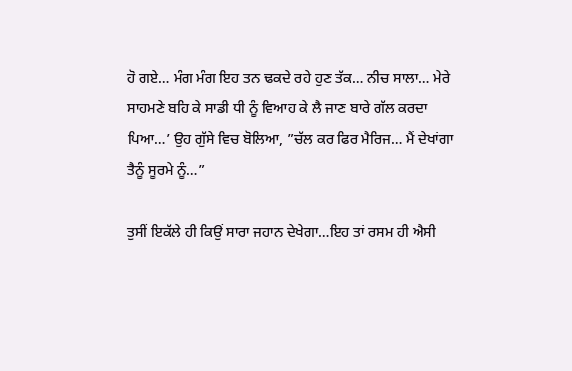ਹੋ ਗਏ… ਮੰਗ ਮੰਗ ਇਹ ਤਨ ਢਕਦੇ ਰਹੇ ਹੁਣ ਤੱਕ… ਨੀਚ ਸਾਲਾ… ਮੇਰੇ ਸਾਹਮਣੇ ਬਹਿ ਕੇ ਸਾਡੀ ਧੀ ਨੂੰ ਵਿਆਹ ਕੇ ਲੈ ਜਾਣ ਬਾਰੇ ਗੱਲ ਕਰਦਾ ਪਿਆ…’ ਉਹ ਗੁੱਸੇ ਵਿਚ ਬੋਲਿਆ, ”ਚੱਲ ਕਰ ਫਿਰ ਮੈਰਿਜ… ਮੈਂ ਦੇਖਾਂਗਾ ਤੈਨੂੰ ਸੂਰਮੇ ਨੂੰ…”

ਤੁਸੀਂ ਇਕੱਲੇ ਹੀ ਕਿਉਂ ਸਾਰਾ ਜਹਾਨ ਦੇਖੇਗਾ…ਇਹ ਤਾਂ ਰਸਮ ਹੀ ਐਸੀ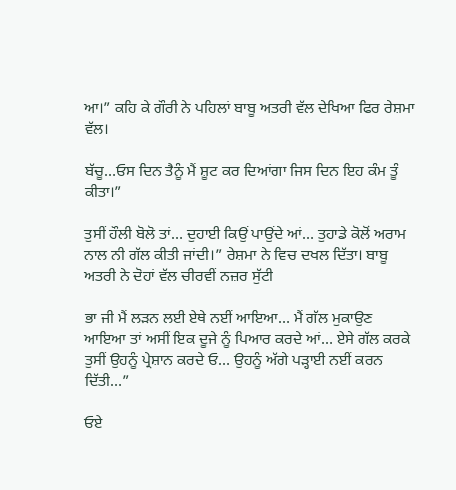ਆ।” ਕਹਿ ਕੇ ਗੌਰੀ ਨੇ ਪਹਿਲਾਂ ਬਾਬੂ ਅਤਰੀ ਵੱਲ ਦੇਖਿਆ ਫਿਰ ਰੇਸ਼ਮਾ ਵੱਲ।

ਬੱਚੂ…ਓਸ ਦਿਨ ਤੈਨੂੰ ਮੈਂ ਸ਼ੂਟ ਕਰ ਦਿਆਂਗਾ ਜਿਸ ਦਿਨ ਇਹ ਕੰਮ ਤੂੰ ਕੀਤਾ।”

ਤੁਸੀਂ ਹੌਲੀ ਬੋਲੋ ਤਾਂ… ਦੁਹਾਈ ਕਿਉਂ ਪਾਉਂਦੇ ਆਂ… ਤੁਹਾਡੇ ਕੋਲੋਂ ਅਰਾਮ ਨਾਲ ਨੀ ਗੱਲ ਕੀਤੀ ਜਾਂਦੀ।” ਰੇਸ਼ਮਾ ਨੇ ਵਿਚ ਦਖਲ ਦਿੱਤਾ। ਬਾਬੂ ਅਤਰੀ ਨੇ ਦੋਹਾਂ ਵੱਲ ਚੀਰਵੀਂ ਨਜ਼ਰ ਸੁੱਟੀ

ਭਾ ਜੀ ਮੈਂ ਲੜਨ ਲਈ ਏਥੇ ਨਈਂ ਆਇਆ… ਮੈਂ ਗੱਲ ਮੁਕਾਉਣ ਆਇਆ ਤਾਂ ਅਸੀਂ ਇਕ ਦੂਜੇ ਨੂੰ ਪਿਆਰ ਕਰਦੇ ਆਂ… ਏਸੇ ਗੱਲ ਕਰਕੇ ਤੁਸੀਂ ਉਹਨੂੰ ਪ੍ਰੇਸ਼ਾਨ ਕਰਦੇ ਓ… ਉਹਨੂੰ ਅੱਗੇ ਪੜ੍ਹਾਈ ਨਈਂ ਕਰਨ ਦਿੱਤੀ…”

ਓਏ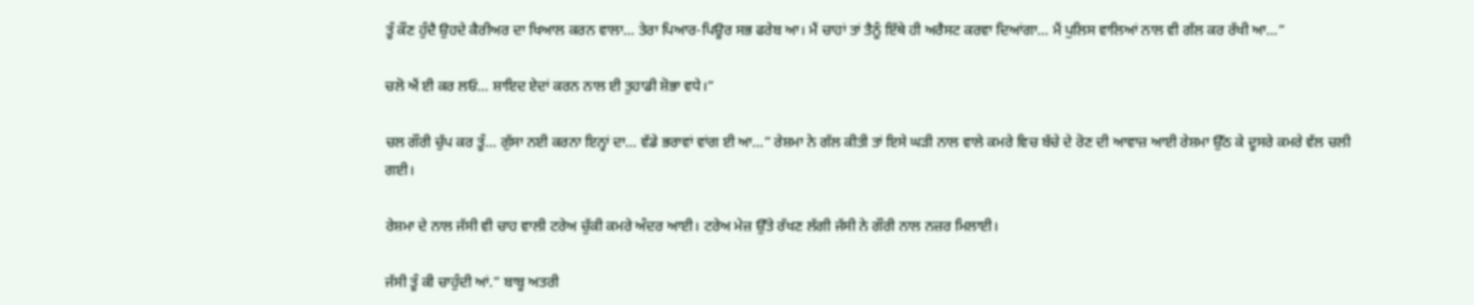ਤੂੰ ਕੌਣ ਹੁੰਦੈ ਉਹਦੇ ਕੈਰੀਅਰ ਦਾ ਖਿਆਲ ਕਰਨ ਵਾਲਾ… ਤੇਰਾ ਪਿਆਰ-ਪਿਊਰ ਸਭ ਫਰੇਬ ਆ। ਮੈਂ ਚਾਹਾਂ ਤਾਂ ਤੈਨੂੰ ਇੱਥੇ ਹੀ ਅਰੈਸਟ ਕਰਵਾ ਦਿਆਂਗਾ… ਮੈਂ ਪੁਲਿਸ ਵਾਲਿਆਂ ਨਾਲ ਵੀ ਗੱਲ ਕਰ ਰੱਖੀ ਆ…”

ਚਲੋ ਐਂ ਈ ਕਰ ਲਓ… ਸ਼ਾਇਦ ਏਦਾਂ ਕਰਨ ਨਾਲ ਈ ਤੁਹਾਡੀ ਸ਼ੋਭਾ ਵਧੇ।”

ਚਲ ਗੌਰੀ ਚੁੱਪ ਕਰ ਤੂੰ… ਗੁੱਸਾ ਨਈ ਕਰਨਾ ਇਨ੍ਹਾਂ ਦਾ… ਵੱਡੇ ਭਰਾਵਾਂ ਵਾਂਗ ਈ ਆ…” ਰੇਸ਼ਮਾ ਨੇ ਗੱਲ ਕੀਤੀ ਤਾਂ ਇਸੇ ਘੜੀ ਨਾਲ ਵਾਲੇ ਕਮਰੇ ਵਿਚ ਬੱਚੇ ਦੇ ਰੋਣ ਦੀ ਆਵਾਜ਼ ਆਈ ਰੇਸ਼ਮਾ ਉੱਠ ਕੇ ਦੂਸਰੇ ਕਮਰੇ ਵੱਲ ਚਲੀ ਗਈ।

ਰੇਸ਼ਮਾ ਦੇ ਨਾਲ ਜੱਸੀ ਵੀ ਚਾਹ ਵਾਲੀ ਟਰੇਅ ਚੁੱਕੀ ਕਮਰੇ ਅੰਦਰ ਆਈ। ਟਰੇਅ ਮੇਜ਼ ਉੱਤੇ ਰੱਖਣ ਲੱਗੀ ਜੱਸੀ ਨੇ ਗੌਰੀ ਨਾਲ ਨਜ਼ਰ ਮਿਲਾਈ।

ਜੱਸੀ ਤੂੰ ਕੀ ਚਾਹੁੰਦੀ ਆਂ.” ਬਾਬੂ ਅਤਰੀ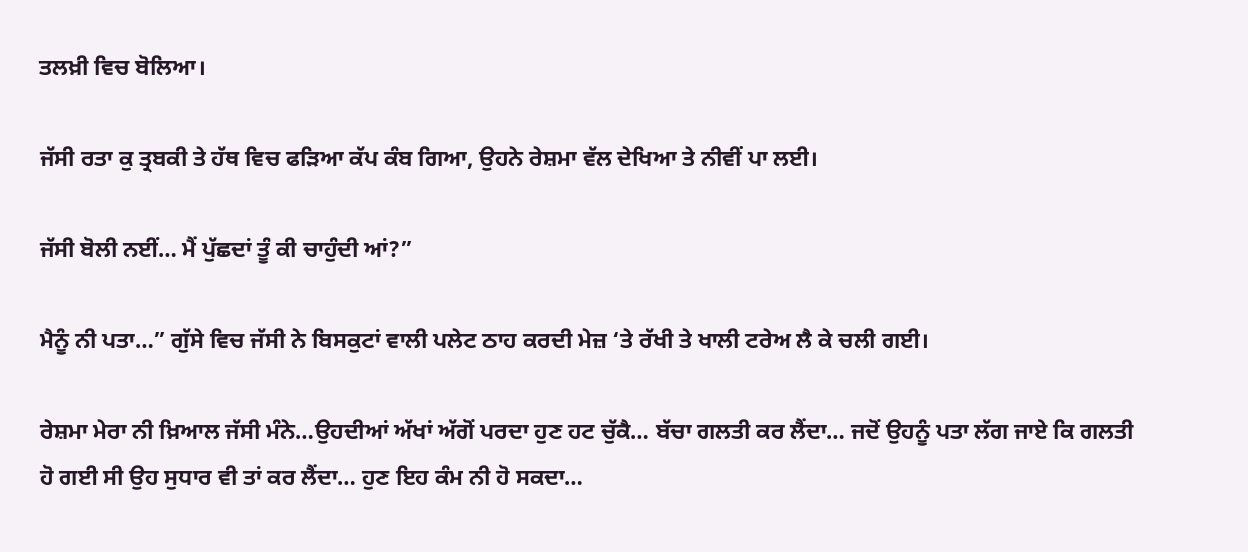ਤਲਖ਼ੀ ਵਿਚ ਬੋਲਿਆ।

ਜੱਸੀ ਰਤਾ ਕੁ ਤ੍ਰਬਕੀ ਤੇ ਹੱਥ ਵਿਚ ਫੜਿਆ ਕੱਪ ਕੰਬ ਗਿਆ, ਉਹਨੇ ਰੇਸ਼ਮਾ ਵੱਲ ਦੇਖਿਆ ਤੇ ਨੀਵੀਂ ਪਾ ਲਈ।

ਜੱਸੀ ਬੋਲੀ ਨਈਂ… ਮੈਂ ਪੁੱਛਦਾਂ ਤੂੰ ਕੀ ਚਾਹੁੰਦੀ ਆਂ?”

ਮੈਨੂੰ ਨੀ ਪਤਾ…” ਗੁੱਸੇ ਵਿਚ ਜੱਸੀ ਨੇ ਬਿਸਕੁਟਾਂ ਵਾਲੀ ਪਲੇਟ ਠਾਹ ਕਰਦੀ ਮੇਜ਼ ‘ਤੇ ਰੱਖੀ ਤੇ ਖਾਲੀ ਟਰੇਅ ਲੈ ਕੇ ਚਲੀ ਗਈ।

ਰੇਸ਼ਮਾ ਮੇਰਾ ਨੀ ਖ਼ਿਆਲ ਜੱਸੀ ਮੰਨੇ…ਉਹਦੀਆਂ ਅੱਖਾਂ ਅੱਗੋਂ ਪਰਦਾ ਹੁਣ ਹਟ ਚੁੱਕੈ… ਬੱਚਾ ਗਲਤੀ ਕਰ ਲੈਂਦਾ… ਜਦੋਂ ਉਹਨੂੰ ਪਤਾ ਲੱਗ ਜਾਏ ਕਿ ਗਲਤੀ ਹੋ ਗਈ ਸੀ ਉਹ ਸੁਧਾਰ ਵੀ ਤਾਂ ਕਰ ਲੈਂਦਾ… ਹੁਣ ਇਹ ਕੰਮ ਨੀ ਹੋ ਸਕਦਾ…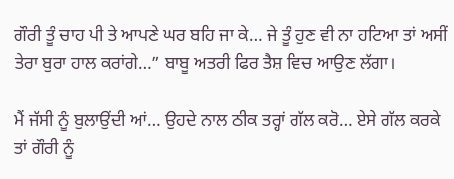ਗੌਰੀ ਤੂੰ ਚਾਹ ਪੀ ਤੇ ਆਪਣੇ ਘਰ ਬਹਿ ਜਾ ਕੇ… ਜੇ ਤੂੰ ਹੁਣ ਵੀ ਨਾ ਹਟਿਆ ਤਾਂ ਅਸੀਂ ਤੇਰਾ ਬੁਰਾ ਹਾਲ ਕਰਾਂਗੇ…” ਬਾਬੂ ਅਤਰੀ ਫਿਰ ਤੈਸ਼ ਵਿਚ ਆਉਣ ਲੱਗਾ।

ਮੈਂ ਜੱਸੀ ਨੂੰ ਬੁਲਾਉਂਦੀ ਆਂ… ਉਹਦੇ ਨਾਲ ਠੀਕ ਤਰ੍ਹਾਂ ਗੱਲ ਕਰੋ… ਏਸੇ ਗੱਲ ਕਰਕੇ ਤਾਂ ਗੌਰੀ ਨੂੰ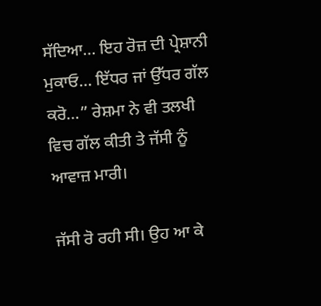ਸੱਦਿਆ… ਇਹ ਰੋਜ਼ ਦੀ ਪ੍ਰੇਸ਼ਾਨੀ ਮੁਕਾਓ… ਇੱਧਰ ਜਾਂ ਉੱਧਰ ਗੱਲ ਕਰੋ…” ਰੇਸ਼ਮਾ ਨੇ ਵੀ ਤਲਖੀ ਵਿਚ ਗੱਲ ਕੀਤੀ ਤੇ ਜੱਸੀ ਨੂੰ ਆਵਾਜ਼ ਮਾਰੀ।

ਜੱਸੀ ਰੋ ਰਹੀ ਸੀ। ਉਹ ਆ ਕੇ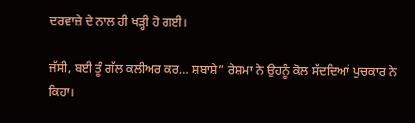ਦਰਵਾਜ਼ੇ ਦੇ ਨਾਲ ਹੀ ਖੜ੍ਹੀ ਹੋ ਗਈ।

ਜੱਸੀ, ਬਈ ਤੂੰ ਗੱਲ ਕਲੀਅਰ ਕਰ… ਸ਼ਬਾਸ਼ੇ” ਰੇਸ਼ਮਾ ਨੇ ਉਹਨੂੰ ਕੋਲ ਸੱਦਦਿਆਂ ਪੁਚਕਾਰ ਨੇ ਕਿਹਾ।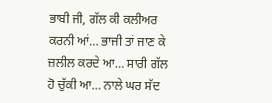ਭਾਬੀ ਜੀ, ਗੱਲ ਕੀ ਕਲੀਅਰ ਕਰਨੀ ਆਂ… ਭਾਜੀ ਤਾਂ ਜਾਣ ਕੇ ਜ਼ਲੀਲ ਕਰਦੇ ਆ… ਸਾਰੀ ਗੱਲ ਹੋ ਚੁੱਕੀ ਆ… ਨਾਲੇ ਘਰ ਸੱਦ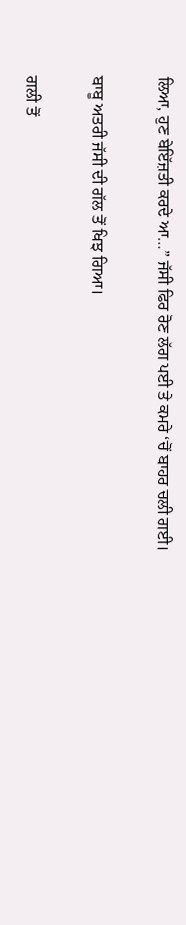ਲਿਆ, ਹੁਣ ਬੇਇੱਜ਼ਤੀ ਕਰਦੇ ਆ…” ਜੱਸੀ ਫਿਰ ਰੋਣ ਲੱਗ ਪਈ ਤੇ ਕਮਰੇ ‘ਚੋਂ ਬਾਹਰ ਚਲੀ ਗਈ।

ਬਾਬੂ ਅਤਰੀ ਜੱਸੀ ਦੀ ਗੱਲ ਤੋਂ ਖਿਝ ਗਿਆ।

ਗਲੀ ਤੋਂ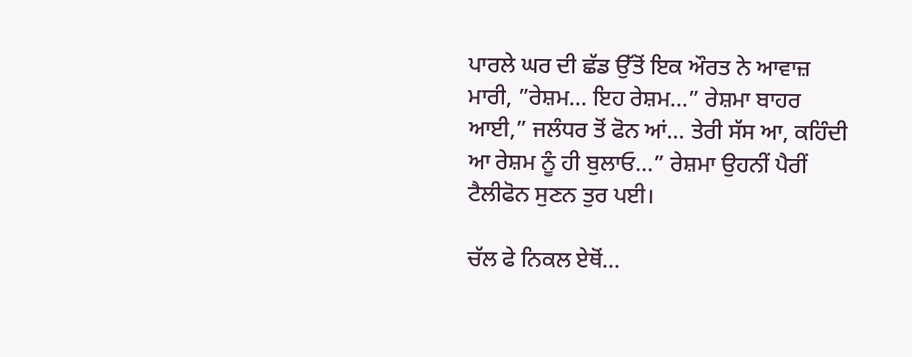ਪਾਰਲੇ ਘਰ ਦੀ ਛੱਡ ਉੱਤੋਂ ਇਕ ਔਰਤ ਨੇ ਆਵਾਜ਼ ਮਾਰੀ, ”ਰੇਸ਼ਮ… ਇਹ ਰੇਸ਼ਮ…” ਰੇਸ਼ਮਾ ਬਾਹਰ ਆਈ,” ਜਲੰਧਰ ਤੋਂ ਫੋਨ ਆਂ… ਤੇਰੀ ਸੱਸ ਆ, ਕਹਿੰਦੀ ਆ ਰੇਸ਼ਮ ਨੂੰ ਹੀ ਬੁਲਾਓ…” ਰੇਸ਼ਮਾ ਉਹਨੀਂ ਪੈਰੀਂ ਟੈਲੀਫੋਨ ਸੁਣਨ ਤੁਰ ਪਈ।

ਚੱਲ ਫੇ ਨਿਕਲ ਏਥੋਂ…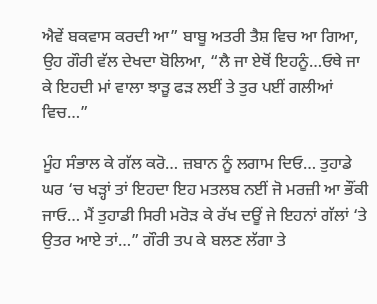ਐਵੇਂ ਬਕਵਾਸ ਕਰਦੀ ਆ” ਬਾਬੂ ਅਤਰੀ ਤੈਸ਼ ਵਿਚ ਆ ਗਿਆ, ਉਹ ਗੌਰੀ ਵੱਲ ਦੇਖਦਾ ਬੋਲਿਆ, “ਲੈ ਜਾ ਏਥੋਂ ਇਹਨੂੰ…ਓਥੇ ਜਾ ਕੇ ਇਹਦੀ ਮਾਂ ਵਾਲਾ ਝਾੜੂ ਫੜ ਲਈਂ ਤੇ ਤੁਰ ਪਈਂ ਗਲੀਆਂ ਵਿਚ…”

ਮੂੰਹ ਸੰਭਾਲ ਕੇ ਗੱਲ ਕਰੋ… ਜ਼ਬਾਨ ਨੂੰ ਲਗਾਮ ਦਿਓ… ਤੁਹਾਡੇ ਘਰ ‘ਚ ਖੜ੍ਹਾਂ ਤਾਂ ਇਹਦਾ ਇਹ ਮਤਲਬ ਨਈਂ ਜੋ ਮਰਜ਼ੀ ਆ ਭੌਂਕੀ ਜਾਓ… ਮੈਂ ਤੁਹਾਡੀ ਸਿਰੀ ਮਰੋੜ ਕੇ ਰੱਖ ਦਊਂ ਜੇ ਇਹਨਾਂ ਗੱਲਾਂ ‘ਤੇ ਉਤਰ ਆਏ ਤਾਂ…” ਗੌਰੀ ਤਪ ਕੇ ਬਲਣ ਲੱਗਾ ਤੇ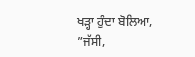ਖੜ੍ਹਾ ਹੁੰਦਾ ਬੋਲਿਆ, ”ਜੱਸੀ,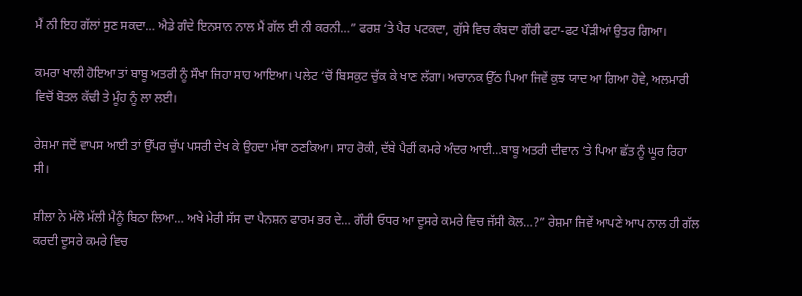ਮੈਂ ਨੀ ਇਹ ਗੱਲਾਂ ਸੁਣ ਸਕਦਾ… ਐਡੇ ਗੰਦੇ ਇਨਸਾਨ ਨਾਲ ਮੈਂ ਗੱਲ ਈ ਨੀ ਕਰਨੀ…” ਫਰਸ਼ ‘ਤੇ ਪੈਰ ਪਟਕਦਾ, ਗੁੱਸੇ ਵਿਚ ਕੰਬਦਾ ਗੌਰੀ ਫਟਾ-ਫਟ ਪੌੜੀਆਂ ਉਤਰ ਗਿਆ।

ਕਮਰਾ ਖਾਲੀ ਹੋਇਆ ਤਾਂ ਬਾਬੂ ਅਤਰੀ ਨੂੰ ਸੌਖਾ ਜਿਹਾ ਸਾਹ ਆਇਆ। ਪਲੇਟ ‘ਚੋਂ ਬਿਸਕੁਟ ਚੁੱਕ ਕੇ ਖਾਣ ਲੱਗਾ। ਅਚਾਨਕ ਉੱਠ ਪਿਆ ਜਿਵੇਂ ਕੁਝ ਯਾਦ ਆ ਗਿਆ ਹੋਵੇ, ਅਲਮਾਰੀ ਵਿਚੋਂ ਬੋਤਲ ਕੱਢੀ ਤੇ ਮੂੰਹ ਨੂੰ ਲਾ ਲਈ।

ਰੇਸ਼ਮਾ ਜਦੋਂ ਵਾਪਸ ਆਈ ਤਾਂ ਉੱਪਰ ਚੁੱਪ ਪਸਰੀ ਦੇਖ ਕੇ ਉਹਦਾ ਮੱਥਾ ਠਣਕਿਆ। ਸਾਹ ਰੋਕੀ, ਦੱਬੇ ਪੈਰੀਂ ਕਮਰੇ ਅੰਦਰ ਆਈ…ਬਾਬੂ ਅਤਰੀ ਦੀਵਾਨ ‘ਤੇ ਪਿਆ ਛੱਤ ਨੂੰ ਘੂਰ ਰਿਹਾ ਸੀ।

ਸ਼ੀਲਾ ਨੇ ਮੱਲੋ ਮੱਲੀ ਮੈਨੂੰ ਬਿਠਾ ਲਿਆ… ਅਖੇ ਮੇਰੀ ਸੱਸ ਦਾ ਪੈਨਸ਼ਨ ਫਾਰਮ ਭਰ ਦੇ… ਗੌਰੀ ਓਧਰ ਆ ਦੂਸਰੇ ਕਮਰੇ ਵਿਚ ਜੱਸੀ ਕੋਲ…?” ਰੇਸ਼ਮਾ ਜਿਵੇਂ ਆਪਣੇ ਆਪ ਨਾਲ ਹੀ ਗੱਲ ਕਰਦੀ ਦੂਸਰੇ ਕਮਰੇ ਵਿਚ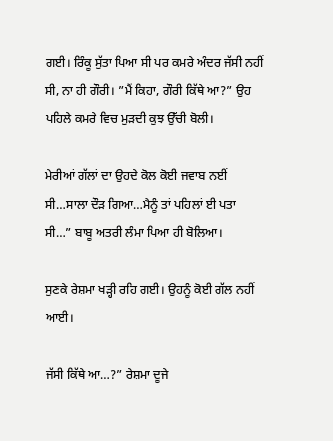ਗਈ। ਰਿੰਕੂ ਸੁੱਤਾ ਪਿਆ ਸੀ ਪਰ ਕਮਰੇ ਅੰਦਰ ਜੱਸੀ ਨਹੀਂ ਸੀ, ਨਾ ਹੀ ਗੌਰੀ। ”ਮੈਂ ਕਿਹਾ, ਗੌਰੀ ਕਿੱਥੇ ਆ?” ਉਹ ਪਹਿਲੇ ਕਮਰੇ ਵਿਚ ਮੁੜਦੀ ਕੁਝ ਉੱਚੀ ਬੋਲੀ।

ਮੇਰੀਆਂ ਗੱਲਾਂ ਦਾ ਉਹਦੇ ਕੋਲ ਕੋਈ ਜਵਾਬ ਨਈਂ ਸੀ…ਸਾਲਾ ਦੌੜ ਗਿਆ…ਮੈਨੂੰ ਤਾਂ ਪਹਿਲਾਂ ਈ ਪਤਾ ਸੀ…” ਬਾਬੂ ਅਤਰੀ ਲੰਮਾ ਪਿਆ ਹੀ ਬੋਲਿਆ।

ਸੁਣਕੇ ਰੇਸ਼ਮਾ ਖੜ੍ਹੀ ਰਹਿ ਗਈ। ਉਹਨੂੰ ਕੋਈ ਗੱਲ ਨਹੀਂ ਆਈ।

ਜੱਸੀ ਕਿੱਥੇ ਆ…?” ਰੇਸ਼ਮਾ ਦੂਜੇ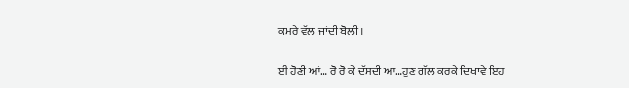ਕਮਰੇ ਵੱਲ ਜਾਂਦੀ ਬੋਲੀ।

ਈ ਹੋਣੀ ਆਂ… ਰੋ ਰੋ ਕੇ ਦੱਸਦੀ ਆ…ਹੁਣ ਗੱਲ ਕਰਕੇ ਦਿਖਾਵੇ ਇਹ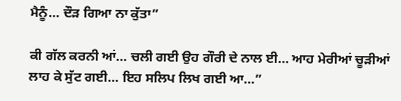ਮੈਨੂੰ… ਦੌੜ ਗਿਆ ਨਾ ਕੁੱਤਾ”

ਕੀ ਗੱਲ ਕਰਨੀ ਆਂ… ਚਲੀ ਗਈ ਉਹ ਗੌਰੀ ਦੇ ਨਾਲ ਈ… ਆਹ ਮੇਰੀਆਂ ਚੂੜੀਆਂ ਲਾਹ ਕੇ ਸੁੱਟ ਗਈ… ਇਹ ਸਲਿਪ ਲਿਖ ਗਈ ਆ…”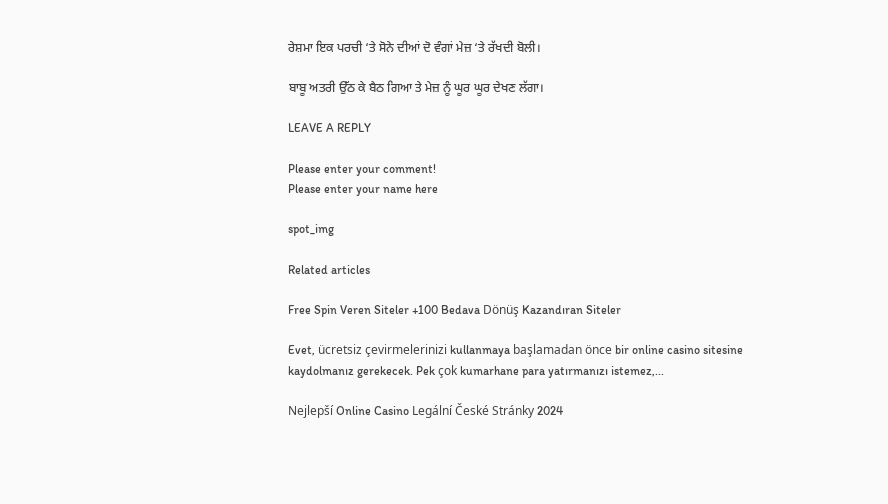ਰੇਸ਼ਮਾ ਇਕ ਪਰਚੀ ‘ਤੇ ਸੋਨੇ ਦੀਆਂ ਦੋ ਵੰਗਾਂ ਮੇਜ਼ ‘ਤੇ ਰੱਖਦੀ ਬੋਲੀ।

ਬਾਬੂ ਅਤਰੀ ਉੱਠ ਕੇ ਬੈਠ ਗਿਆ ਤੇ ਮੇਜ਼ ਨੂੰ ਘੂਰ ਘੂਰ ਦੇਖਣ ਲੱਗਾ।

LEAVE A REPLY

Please enter your comment!
Please enter your name here

spot_img

Related articles

Free Spin Veren Siteler +100 Bedava Dönüş Kazandıran Siteler

Evet, ücretsiz çevirmelerinizi kullanmaya başlamadan önce bir online casino sitesine kaydolmanız gerekecek. Pek çok kumarhane para yatırmanızı istemez,...

Nejlepší Online Casino Legální České Stránky 2024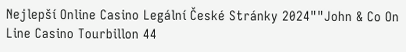Nejlepší Online Casino Legální České Stránky 2024""John & Co On Line Casino Tourbillon 44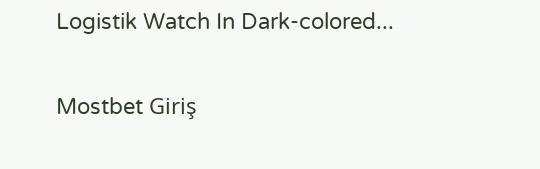Logistik Watch In Dark-colored...

Mostbet Giriş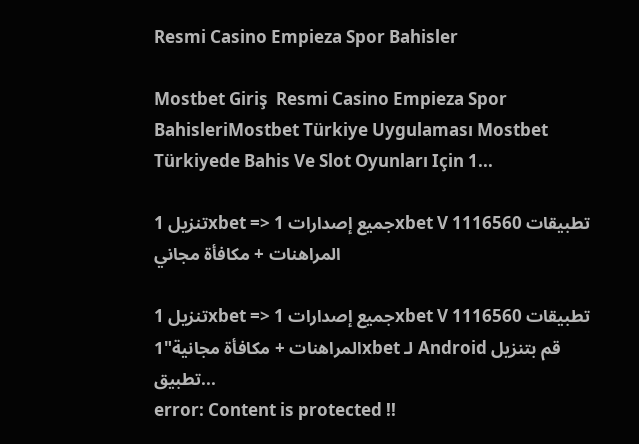Resmi Casino Empieza Spor Bahisler

Mostbet Giriş  Resmi Casino Empieza Spor BahisleriMostbet Türkiye Uygulaması Mostbet Türkiyede Bahis Ve Slot Oyunları Için 1...

تنزيل 1xbet => جميع إصدارات 1xbet V 1116560 تطبيقات المراهنات + مكافأة مجاني

تنزيل 1xbet => جميع إصدارات 1xbet V 1116560 تطبيقات المراهنات + مكافأة مجانية"1xbet لـ Android قم بتنزيل تطبيق...
error: Content is protected !!